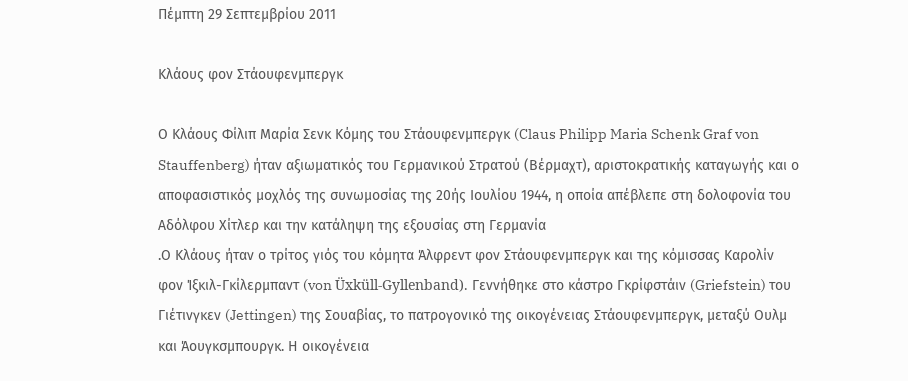Πέμπτη 29 Σεπτεμβρίου 2011

Κλάους φον Στάουφενμπεργκ

Ο Κλάους Φίλιπ Μαρία Σενκ Κόμης του Στάουφενμπεργκ (Claus Philipp Maria Schenk Graf von Stauffenberg) ήταν αξιωματικός του Γερμανικού Στρατού (Βέρμαχτ), αριστοκρατικής καταγωγής και ο αποφασιστικός μοχλός της συνωμοσίας της 20ής Ιουλίου 1944, η οποία απέβλεπε στη δολοφονία του Αδόλφου Χίτλερ και την κατάληψη της εξουσίας στη Γερμανία
.Ο Κλάους ήταν ο τρίτος γιός του κόμητα Άλφρεντ φον Στάουφενμπεργκ και της κόμισσας Καρολίν φον Ίξκιλ-Γκίλερμπαντ (von Üxküll-Gyllenband). Γεννήθηκε στο κάστρο Γκρίφστάιν (Griefstein) του Γιέτινγκεν (Jettingen) της Σουαβίας, το πατρογονικό της οικογένειας Στάουφενμπεργκ, μεταξύ Ουλμ και Άουγκσμπουργκ. Η οικογένεια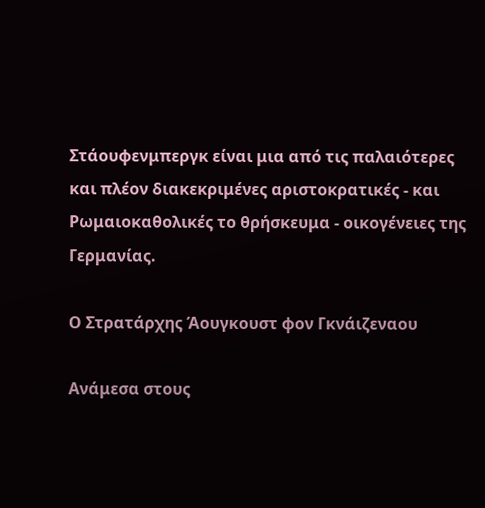Στάουφενμπεργκ είναι μια από τις παλαιότερες και πλέον διακεκριμένες αριστοκρατικές - και Ρωμαιοκαθολικές το θρήσκευμα - οικογένειες της Γερμανίας.

Ο Στρατάρχης Άουγκουστ φον Γκνάιζεναου

Ανάμεσα στους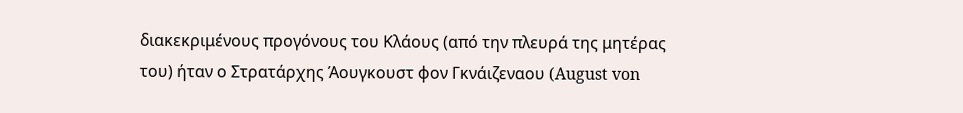διακεκριμένους προγόνους του Κλάους (από την πλευρά της μητέρας του) ήταν ο Στρατάρχης Άουγκουστ φον Γκνάιζεναου (August von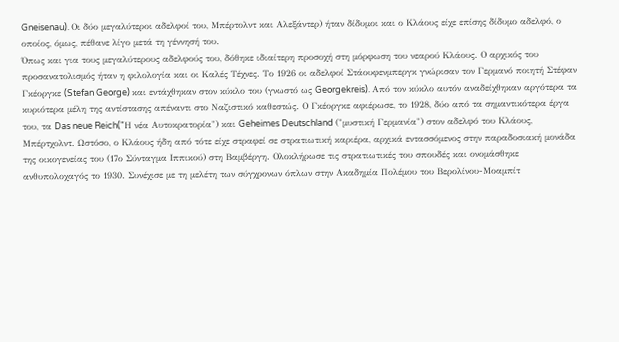Gneisenau). Οι δύο μεγαλύτεροι αδελφοί του, Μπέρτολντ και Αλεξάντερ) ήταν δίδυμοι και ο Κλάους είχε επίσης δίδυμο αδελφό, ο οποίος, όμως, πέθανε λίγο μετά τη γέννησή του.
Όπως και για τους μεγαλύτερους αδελφούς του, δόθηκε ιδιαίτερη προσοχή στη μόρφωση του νεαρού Κλάους. Ο αρχικός του προσανατολισμός ήταν η φιλολογία και οι Καλές Τέχνες. Το 1926 οι αδελφοί Στάουφενμπεργκ γνώρισαν τον Γερμανό ποιητή Στέφαν Γκέοργκε (Stefan George) και εντάχθηκαν στον κύκλο του (γνωστό ως Georgekreis). Από τον κύκλο αυτόν αναδείχθηκαν αργότερα τα κυριότερα μέλη της αντίστασης απέναντι στο Ναζιστικό καθεστώς. Ο Γκέοργκε αφιέρωσε, το 1928, δύο από τα σημαντικότερα έργα του, τα Das neue Reich("Η νέα Αυτοκρατορία") και Geheimes Deutschland ("μυστική Γερμανία") στον αδελφό του Κλάους, Μπέρτχολντ. Ωστόσο, ο Κλάους ήδη από τότε είχε στραφεί σε στρατιωτική καριέρα, αρχικά εντασσόμενος στην παραδοσιακή μονάδα της οικογενείας του (17ο Σύνταγμα Ιππικού) στη Βαμβέργη. Ολοκλήρωσε τις στρατιωτικές του σπουδές και ονομάσθηκε ανθυπολοχαγός το 1930. Συνέχισε με τη μελέτη των σύγχρονων όπλων στην Ακαδημία Πολέμου του Βερολίνου-Μοαμπίτ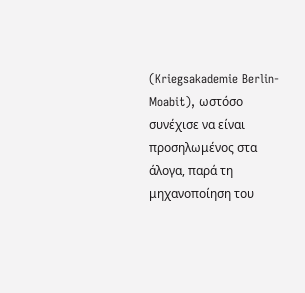(Kriegsakademie Berlin-Moabit), ωστόσο συνέχισε να είναι προσηλωμένος στα άλογα, παρά τη μηχανοποίηση του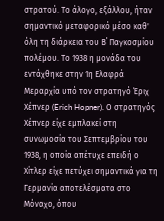στρατού. Το άλογο, εξάλλου, ήταν σημαντικό μεταφορικό μέσο καθ' όλη τη διάρκεια του Β΄ Παγκοσμίου πολέμου. Το 1938 η μονάδα του εντάχθηκε στην 1η Ελαφρά Μεραρχία υπό τον στρατηγό Έριχ Χέπνερ (Erich Hopner). Ο στρατηγός Χέπνερ είχε εμπλακεί στη συνωμοσία του Σεπτεμβρίου του 1938, η οποία απέτυχε επειδή ο Χίτλερ είχε πετύχει σημαντικά για τη Γερμανία αποτελέσματα στο Μόναχο, όπου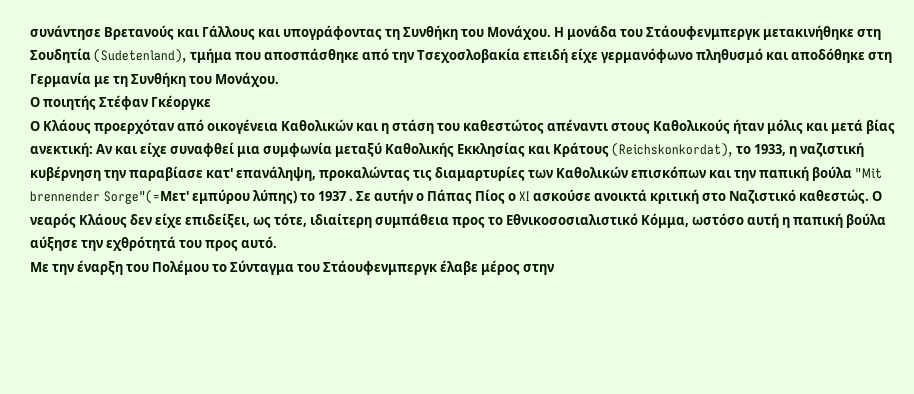συνάντησε Βρετανούς και Γάλλους και υπογράφοντας τη Συνθήκη του Μονάχου. Η μονάδα του Στάουφενμπεργκ μετακινήθηκε στη Σουδητία (Sudetenland), τμήμα που αποσπάσθηκε από την Τσεχοσλοβακία επειδή είχε γερμανόφωνο πληθυσμό και αποδόθηκε στη Γερμανία με τη Συνθήκη του Μονάχου.
Ο ποιητής Στέφαν Γκέοργκε
Ο Κλάους προερχόταν από οικογένεια Καθολικών και η στάση του καθεστώτος απέναντι στους Καθολικούς ήταν μόλις και μετά βίας ανεκτική: Αν και είχε συναφθεί μια συμφωνία μεταξύ Καθολικής Εκκλησίας και Κράτους (Reichskonkordat), το 1933, η ναζιστική κυβέρνηση την παραβίασε κατ' επανάληψη, προκαλώντας τις διαμαρτυρίες των Καθολικών επισκόπων και την παπική βούλα "Mit brennender Sorge"(=Μετ' εμπύρου λύπης) το 1937 . Σε αυτήν ο Πάπας Πίος ο XI ασκούσε ανοικτά κριτική στο Ναζιστικό καθεστώς. Ο νεαρός Κλάους δεν είχε επιδείξει, ως τότε, ιδιαίτερη συμπάθεια προς το Εθνικοσοσιαλιστικό Κόμμα, ωστόσο αυτή η παπική βούλα αύξησε την εχθρότητά του προς αυτό.
Με την έναρξη του Πολέμου το Σύνταγμα του Στάουφενμπεργκ έλαβε μέρος στην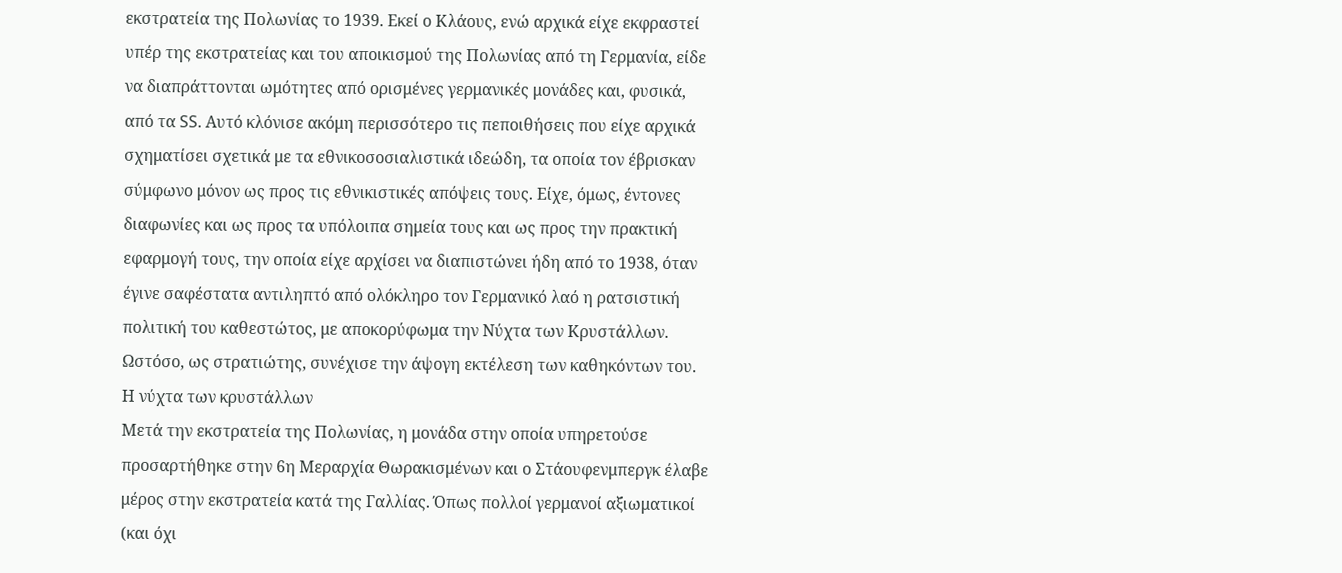εκστρατεία της Πολωνίας το 1939. Εκεί ο Κλάους, ενώ αρχικά είχε εκφραστεί υπέρ της εκστρατείας και του αποικισμού της Πολωνίας από τη Γερμανία, είδε να διαπράττονται ωμότητες από ορισμένες γερμανικές μονάδες και, φυσικά, από τα SS. Αυτό κλόνισε ακόμη περισσότερο τις πεποιθήσεις που είχε αρχικά σχηματίσει σχετικά με τα εθνικοσοσιαλιστικά ιδεώδη, τα οποία τον έβρισκαν σύμφωνο μόνον ως προς τις εθνικιστικές απόψεις τους. Είχε, όμως, έντονες διαφωνίες και ως προς τα υπόλοιπα σημεία τους και ως προς την πρακτική εφαρμογή τους, την οποία είχε αρχίσει να διαπιστώνει ήδη από το 1938, όταν έγινε σαφέστατα αντιληπτό από ολόκληρο τον Γερμανικό λαό η ρατσιστική πολιτική του καθεστώτος, με αποκορύφωμα την Νύχτα των Κρυστάλλων. Ωστόσο, ως στρατιώτης, συνέχισε την άψογη εκτέλεση των καθηκόντων του.
Η νύχτα των κρυστάλλων
Μετά την εκστρατεία της Πολωνίας, η μονάδα στην οποία υπηρετούσε προσαρτήθηκε στην 6η Μεραρχία Θωρακισμένων και ο Στάουφενμπεργκ έλαβε μέρος στην εκστρατεία κατά της Γαλλίας. Όπως πολλοί γερμανοί αξιωματικοί (και όχι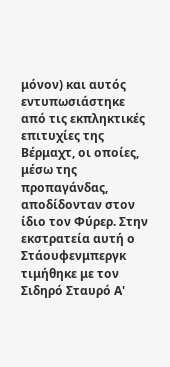μόνον) και αυτός εντυπωσιάστηκε από τις εκπληκτικές επιτυχίες της Βέρμαχτ, οι οποίες, μέσω της προπαγάνδας, αποδίδονταν στον ίδιο τον Φύρερ. Στην εκστρατεία αυτή ο Στάουφενμπεργκ τιμήθηκε με τον Σιδηρό Σταυρό Α'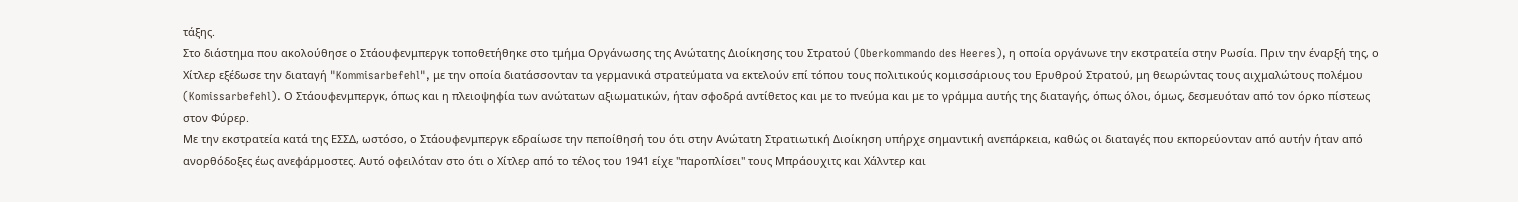τάξης.
Στο διάστημα που ακολούθησε ο Στάουφενμπεργκ τοποθετήθηκε στο τμήμα Οργάνωσης της Ανώτατης Διοίκησης του Στρατού (Oberkommando des Heeres), η οποία οργάνωνε την εκστρατεία στην Ρωσία. Πριν την έναρξή της, ο Χίτλερ εξέδωσε την διαταγή "Kommisarbefehl", με την οποία διατάσσονταν τα γερμανικά στρατεύματα να εκτελούν επί τόπου τους πολιτικούς κομισσάριους του Ερυθρού Στρατού, μη θεωρώντας τους αιχμαλώτους πολέμου (Komissarbefehl). Ο Στάουφενμπεργκ, όπως και η πλειοψηφία των ανώτατων αξιωματικών, ήταν σφοδρά αντίθετος και με το πνεύμα και με το γράμμα αυτής της διαταγής, όπως όλοι, όμως, δεσμευόταν από τον όρκο πίστεως στον Φύρερ.
Με την εκστρατεία κατά της ΕΣΣΔ, ωστόσο, ο Στάουφενμπεργκ εδραίωσε την πεποίθησή του ότι στην Ανώτατη Στρατιωτική Διοίκηση υπήρχε σημαντική ανεπάρκεια, καθώς οι διαταγές που εκπορεύονταν από αυτήν ήταν από ανορθόδοξες έως ανεφάρμοστες. Αυτό οφειλόταν στο ότι ο Χίτλερ από το τέλος του 1941 είχε "παροπλίσει" τους Μπράουχιτς και Χάλντερ και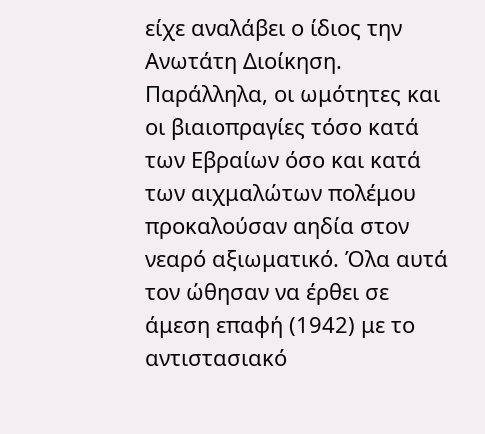είχε αναλάβει ο ίδιος την Ανωτάτη Διοίκηση. Παράλληλα, οι ωμότητες και οι βιαιοπραγίες τόσο κατά των Εβραίων όσο και κατά των αιχμαλώτων πολέμου προκαλούσαν αηδία στον νεαρό αξιωματικό. Όλα αυτά τον ώθησαν να έρθει σε άμεση επαφή (1942) με το αντιστασιακό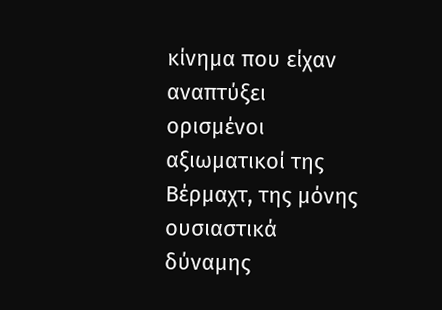κίνημα που είχαν αναπτύξει ορισμένοι αξιωματικοί της Βέρμαχτ, της μόνης ουσιαστικά δύναμης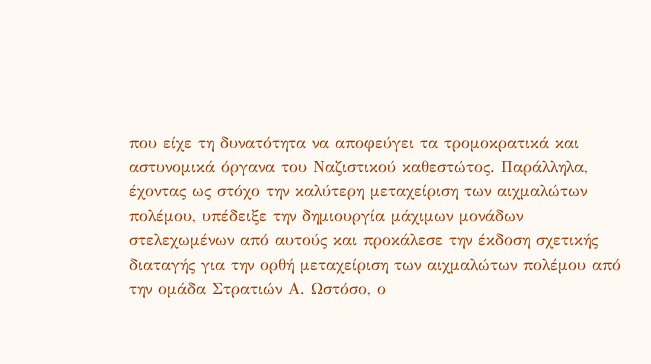που είχε τη δυνατότητα να αποφεύγει τα τρομοκρατικά και αστυνομικά όργανα του Ναζιστικού καθεστώτος. Παράλληλα, έχοντας ως στόχο την καλύτερη μεταχείριση των αιχμαλώτων πολέμου, υπέδειξε την δημιουργία μάχιμων μονάδων στελεχωμένων από αυτούς και προκάλεσε την έκδοση σχετικής διαταγής για την ορθή μεταχείριση των αιχμαλώτων πολέμου από την ομάδα Στρατιών Α. Ωστόσο, ο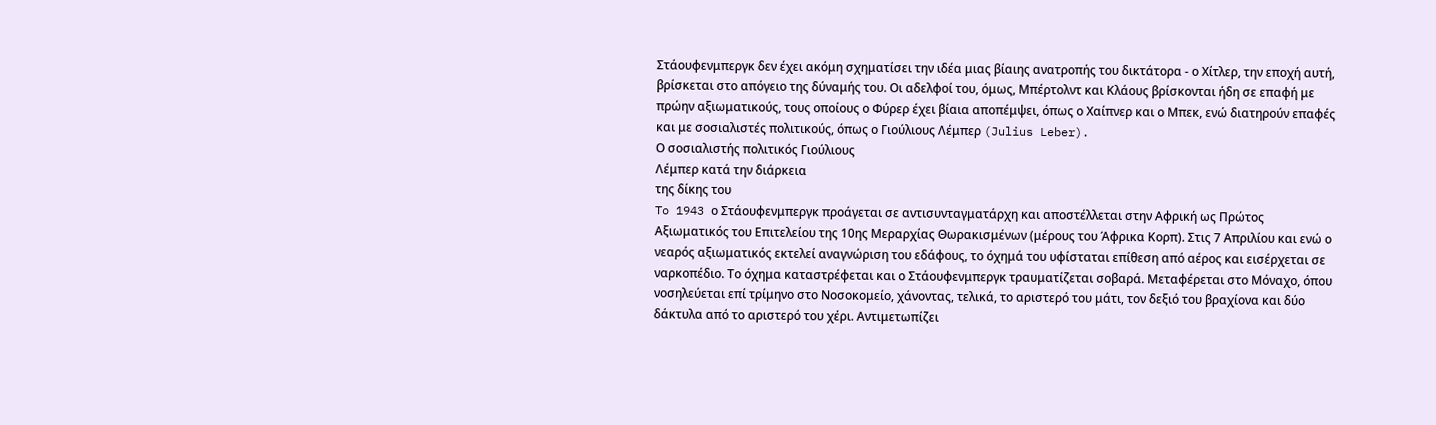Στάουφενμπεργκ δεν έχει ακόμη σχηματίσει την ιδέα μιας βίαιης ανατροπής του δικτάτορα - ο Χίτλερ, την εποχή αυτή, βρίσκεται στο απόγειο της δύναμής του. Οι αδελφοί του, όμως, Μπέρτολντ και Κλάους βρίσκονται ήδη σε επαφή με πρώην αξιωματικούς, τους οποίους ο Φύρερ έχει βίαια αποπέμψει, όπως ο Χαίπνερ και ο Μπεκ, ενώ διατηρούν επαφές και με σοσιαλιστές πολιτικούς, όπως ο Γιούλιους Λέμπερ (Julius Leber).
Ο σοσιαλιστής πολιτικός Γιούλιους
Λέμπερ κατά την διάρκεια
της δίκης του
To 1943 ο Στάουφενμπεργκ προάγεται σε αντισυνταγματάρχη και αποστέλλεται στην Αφρική ως Πρώτος Αξιωματικός του Επιτελείου της 10ης Μεραρχίας Θωρακισμένων (μέρους του Άφρικα Κορπ). Στις 7 Απριλίου και ενώ ο νεαρός αξιωματικός εκτελεί αναγνώριση του εδάφους, το όχημά του υφίσταται επίθεση από αέρος και εισέρχεται σε ναρκοπέδιο. Το όχημα καταστρέφεται και ο Στάουφενμπεργκ τραυματίζεται σοβαρά. Μεταφέρεται στο Μόναχο, όπου νοσηλεύεται επί τρίμηνο στο Νοσοκομείο, χάνοντας, τελικά, το αριστερό του μάτι, τον δεξιό του βραχίονα και δύο δάκτυλα από το αριστερό του χέρι. Αντιμετωπίζει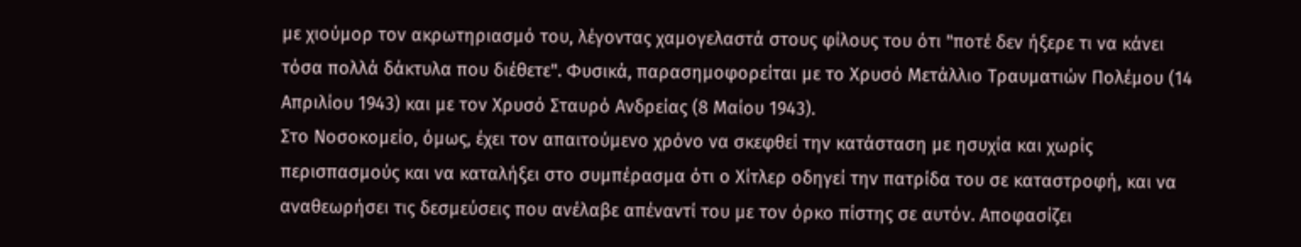με χιούμορ τον ακρωτηριασμό του, λέγοντας χαμογελαστά στους φίλους του ότι "ποτέ δεν ήξερε τι να κάνει τόσα πολλά δάκτυλα που διέθετε". Φυσικά, παρασημοφορείται με το Χρυσό Μετάλλιο Τραυματιών Πολέμου (14 Απριλίου 1943) και με τον Χρυσό Σταυρό Ανδρείας (8 Μαίου 1943).
Στο Νοσοκομείο, όμως, έχει τον απαιτούμενο χρόνο να σκεφθεί την κατάσταση με ησυχία και χωρίς περισπασμούς και να καταλήξει στο συμπέρασμα ότι ο Χίτλερ οδηγεί την πατρίδα του σε καταστροφή, και να αναθεωρήσει τις δεσμεύσεις που ανέλαβε απέναντί του με τον όρκο πίστης σε αυτόν. Αποφασίζει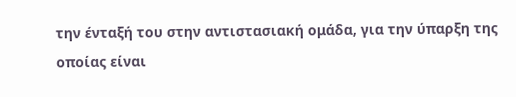την ένταξή του στην αντιστασιακή ομάδα, για την ύπαρξη της οποίας είναι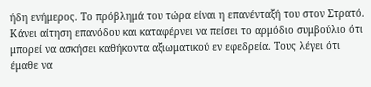ήδη ενήμερος. Το πρόβλημά του τώρα είναι η επανένταξή του στον Στρατό. Κάνει αίτηση επανόδου και καταφέρνει να πείσει το αρμόδιο συμβούλιο ότι μπορεί να ασκήσει καθήκοντα αξιωματικού εν εφεδρεία. Τους λέγει ότι έμαθε να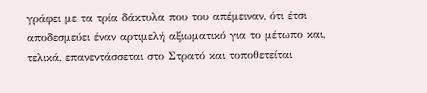γράφει με τα τρία δάκτυλα που του απέμειναν, ότι έτσι αποδεσμεύει έναν αρτιμελή αξιωματικό για το μέτωπο και, τελικά, επανεντάσσεται στο Στρατό και τοποθετείται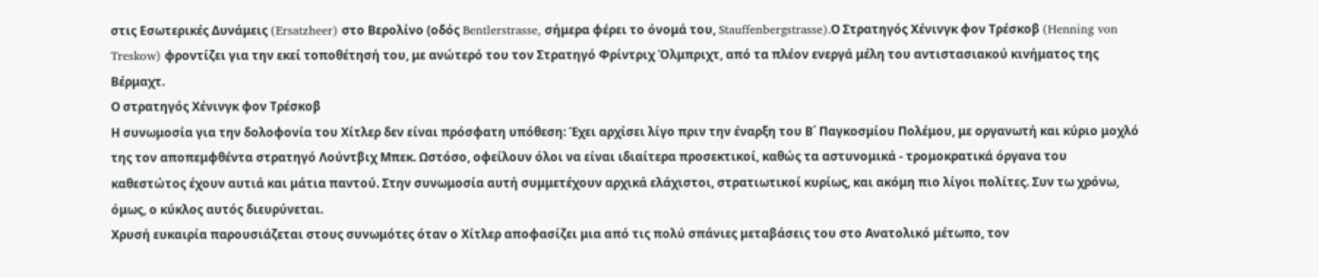στις Εσωτερικές Δυνάμεις (Ersatzheer) στο Βερολίνο (οδός Bentlerstrasse, σήμερα φέρει το όνομά του, Stauffenbergstrasse).Ο Στρατηγός Χένινγκ φον Τρέσκοβ (Henning von Treskow) φροντίζει για την εκεί τοποθέτησή του, με ανώτερό του τον Στρατηγό Φρίντριχ Όλμπριχτ, από τα πλέον ενεργά μέλη του αντιστασιακού κινήματος της Βέρμαχτ.
Ο στρατηγός Χένινγκ φον Τρέσκοβ
Η συνωμοσία για την δολοφονία του Χίτλερ δεν είναι πρόσφατη υπόθεση: Έχει αρχίσει λίγο πριν την έναρξη του Β΄ Παγκοσμίου Πολέμου, με οργανωτή και κύριο μοχλό της τον αποπεμφθέντα στρατηγό Λούντβιχ Μπεκ. Ωστόσο, οφείλουν όλοι να είναι ιδιαίτερα προσεκτικοί, καθώς τα αστυνομικά - τρομοκρατικά όργανα του καθεστώτος έχουν αυτιά και μάτια παντού. Στην συνωμοσία αυτή συμμετέχουν αρχικά ελάχιστοι, στρατιωτικοί κυρίως, και ακόμη πιο λίγοι πολίτες. Συν τω χρόνω, όμως, ο κύκλος αυτός διευρύνεται.
Χρυσή ευκαιρία παρουσιάζεται στους συνωμότες όταν ο Χίτλερ αποφασίζει μια από τις πολύ σπάνιες μεταβάσεις του στο Ανατολικό μέτωπο, τον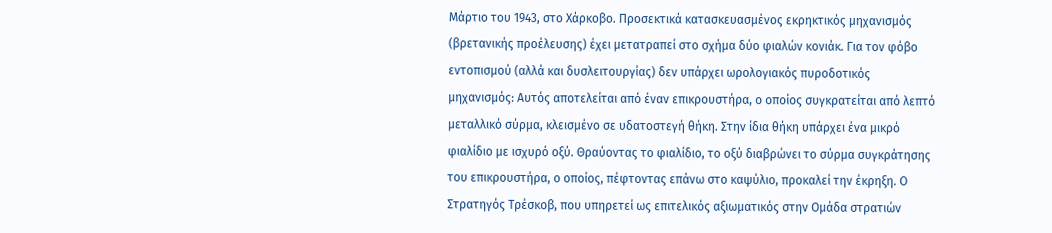Μάρτιο του 1943, στο Χάρκοβο. Προσεκτικά κατασκευασμένος εκρηκτικός μηχανισμός (βρετανικής προέλευσης) έχει μετατραπεί στο σχήμα δύο φιαλών κονιάκ. Για τον φόβο εντοπισμού (αλλά και δυσλειτουργίας) δεν υπάρχει ωρολογιακός πυροδοτικός μηχανισμός: Αυτός αποτελείται από έναν επικρουστήρα, ο οποίος συγκρατείται από λεπτό μεταλλικό σύρμα, κλεισμένο σε υδατοστεγή θήκη. Στην ίδια θήκη υπάρχει ένα μικρό φιαλίδιο με ισχυρό οξύ. Θραύοντας το φιαλίδιο, το οξύ διαβρώνει το σύρμα συγκράτησης του επικρουστήρα, ο οποίος, πέφτοντας επάνω στο καψύλιο, προκαλεί την έκρηξη. Ο Στρατηγός Τρέσκοβ, που υπηρετεί ως επιτελικός αξιωματικός στην Ομάδα στρατιών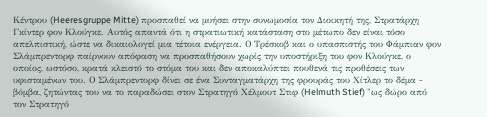Κέντρου (Heeresgruppe Mitte) προσπαθεί να μυήσει στην συνωμοσία τον Διοικητή της, Στρατάρχη Γκίντερ φον Κλούγκε. Αυτός απαντά ότι η στρατιωτική κατάσταση στο μέτωπο δεν είναι τόσο απελπιστική, ώστε να δικαιολογεί μια τέτοια ενέργεια. Ο Τρέσκοβ και ο υπασπιστής του Φάμπιαν φον Σλάμπρεντορφ παίρνουν απόφαση να προσπαθήσουν χωρίς την υποστήριξη του φον Κλούγκε, ο οποίος, ωστόσο, κρατά κλειστό το στόμα του και δεν αποκαλύπτει πουθενά τις προθέσεις των υφισταμένων του. Ο Σλάμπρεντορφ δίνει σε ένα Συνταγματάρχη της φρουράς του Χίτλερ το δέμα - βόμβα, ζητώντας του να το παραδώσει στον Στρατηγό Χέλμουτ Στιφ (Helmuth Stief) "ως δώρο από τον Στρατηγό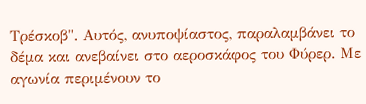Τρέσκοβ". Αυτός, ανυποψίαστος, παραλαμβάνει το δέμα και ανεβαίνει στο αεροσκάφος του Φύρερ. Με αγωνία περιμένουν το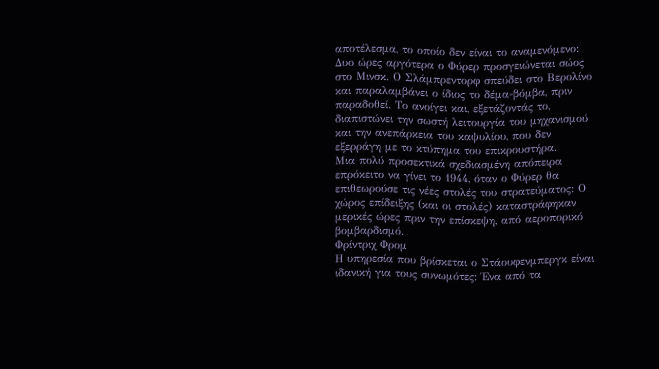αποτέλεσμα, το οποίο δεν είναι το αναμενόμενο: Δυο ώρες αργότερα ο Φύρερ προσγειώνεται σώος στο Μινσκ. Ο Σλάμπρεντορφ σπεύδει στο Βερολίνο και παραλαμβάνει ο ίδιος το δέμα-βόμβα, πριν παραδοθεί. Το ανοίγει και, εξετάζοντάς το, διαπιστώνει την σωστή λειτουργία του μηχανισμού και την ανεπάρκεια του καψυλίου, που δεν εξερράγη με το κτύπημα του επικρουστήρα.
Μια πολύ προσεκτικά σχεδιασμένη απόπειρα επρόκειτο να γίνει το 1944, όταν ο Φύρερ θα επιθεωρούσε τις νέες στολές του στρατεύματος: Ο χώρος επίδειξης (και οι στολές) καταστράφηκαν μερικές ώρες πριν την επίσκεψη, από αεροπορικό βομβαρδισμό.
Φρίντριχ Φρομ
Η υπηρεσία που βρίσκεται ο Στάουφενμπεργκ είναι ιδανική για τους συνωμότες: Ένα από τα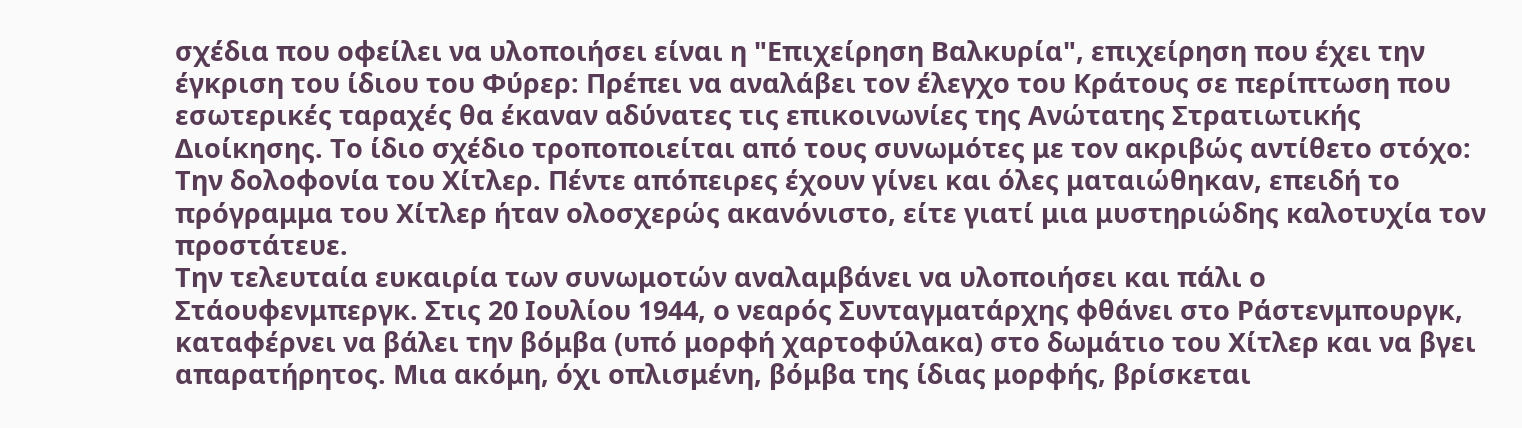σχέδια που οφείλει να υλοποιήσει είναι η "Επιχείρηση Βαλκυρία", επιχείρηση που έχει την έγκριση του ίδιου του Φύρερ: Πρέπει να αναλάβει τον έλεγχο του Κράτους σε περίπτωση που εσωτερικές ταραχές θα έκαναν αδύνατες τις επικοινωνίες της Ανώτατης Στρατιωτικής Διοίκησης. Το ίδιο σχέδιο τροποποιείται από τους συνωμότες με τον ακριβώς αντίθετο στόχο: Την δολοφονία του Χίτλερ. Πέντε απόπειρες έχουν γίνει και όλες ματαιώθηκαν, επειδή το πρόγραμμα του Χίτλερ ήταν ολοσχερώς ακανόνιστο, είτε γιατί μια μυστηριώδης καλοτυχία τον προστάτευε.
Την τελευταία ευκαιρία των συνωμοτών αναλαμβάνει να υλοποιήσει και πάλι ο Στάουφενμπεργκ. Στις 20 Ιουλίου 1944, ο νεαρός Συνταγματάρχης φθάνει στο Ράστενμπουργκ, καταφέρνει να βάλει την βόμβα (υπό μορφή χαρτοφύλακα) στο δωμάτιο του Χίτλερ και να βγει απαρατήρητος. Μια ακόμη, όχι οπλισμένη, βόμβα της ίδιας μορφής, βρίσκεται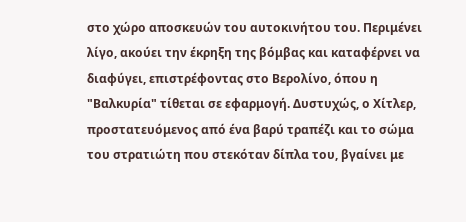στο χώρο αποσκευών του αυτοκινήτου του. Περιμένει λίγο, ακούει την έκρηξη της βόμβας και καταφέρνει να διαφύγει, επιστρέφοντας στο Βερολίνο, όπου η "Βαλκυρία" τίθεται σε εφαρμογή. Δυστυχώς, ο Χίτλερ, προστατευόμενος από ένα βαρύ τραπέζι και το σώμα του στρατιώτη που στεκόταν δίπλα του, βγαίνει με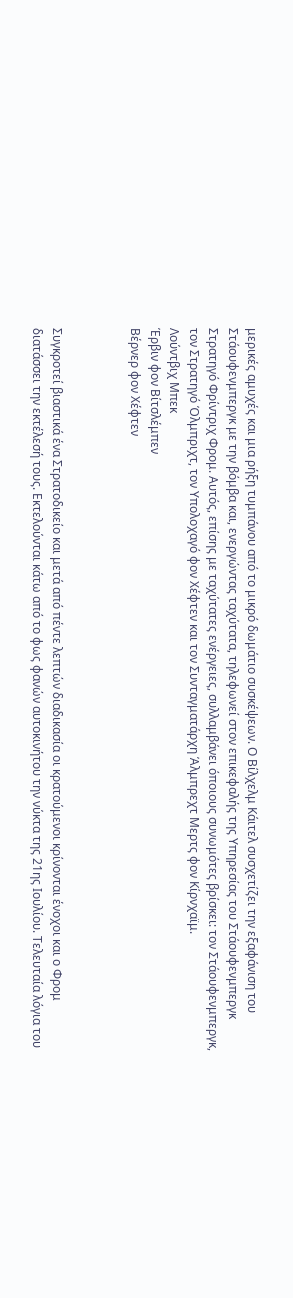μερικές αμυχές και μια ρήξη τυμπάνου από το μικρό δωμάτιο συσκέψεων. Ο Βίλχελμ Κάιτελ συσχετίζει την εξαφάνιση του Στάουφενμπεργκ με την βόμβα και, ενεργώντας ταχύτατα, τηλεφωνεί στον επικεφαλής της Υπηρεσίας του Στάουφενμπεργκ Στρατηγό Φρίντριχ Φρομ. Αυτός, επίσης με ταχύτατες ενέργειες, συλλαμβάνει όποιους συνωμότες βρίσκει: τον Στάουφενμπεργκ, τον Στρατηγό Όλμπριχτ, τον Υπολοχαγό φον Χέφτεν και τον Συνταγματάρχη Άλμπρεχτ Μερτς φον Κίρνχαϊμ.
Λούντβιχ Μπεκ
Έρβιν φον Βίτσλέμπεν
Βέρνερ φον Χέφτεν



Συγκροτεί βιαστικά ένα Στρατοδικείο και μετά από πέντε λεπτών διαδικασία οι κρατούμενοι κρίνονται ένοχοι και ο Φρομ διατάσσει την εκτέλεσή τους. Εκτελούνται κάτω από το φως φανών αυτοκινήτου την νύκτα της 21ης Ιουλίου. Τελευταία λόγια του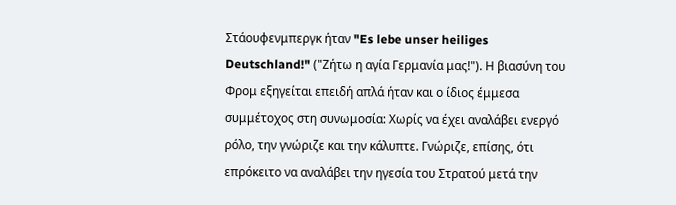Στάουφενμπεργκ ήταν "Es lebe unser heiliges Deutschland!" ("Ζήτω η αγία Γερμανία μας!"). Η βιασύνη του Φρομ εξηγείται επειδή απλά ήταν και ο ίδιος έμμεσα συμμέτοχος στη συνωμοσία: Χωρίς να έχει αναλάβει ενεργό ρόλο, την γνώριζε και την κάλυπτε. Γνώριζε, επίσης, ότι επρόκειτο να αναλάβει την ηγεσία του Στρατού μετά την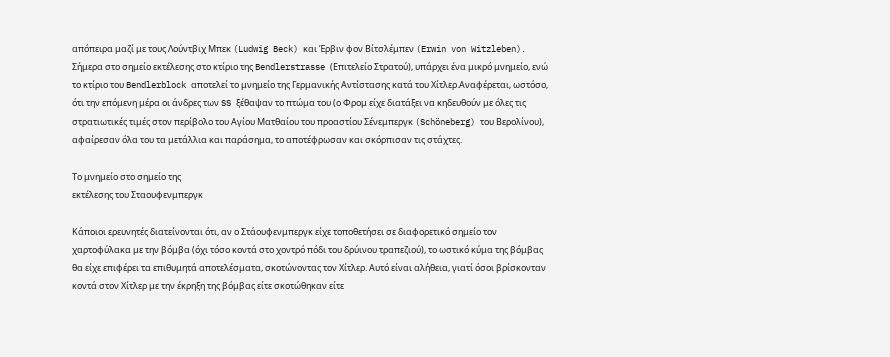απόπειρα μαζί με τους Λούντβιχ Μπεκ (Ludwig Beck) και Έρβιν φον Βίτσλέμπεν (Erwin von Witzleben). Σήμερα στο σημείο εκτέλεσης στο κτίριο της Bendlerstrasse (Επιτελείο Στρατού), υπάρχει ένα μικρό μνημείο, ενώ το κτίριο του Bendlerblock αποτελεί το μνημείο της Γερμανικής Αντίστασης κατά του Χίτλερ.Αναφέρεται, ωστόσο, ότι την επόμενη μέρα οι άνδρες των SS ξέθαψαν το πτώμα του (ο Φρομ είχε διατάξει να κηδευθούν με όλες τις στρατιωτικές τιμές στον περίβολο του Αγίου Ματθαίου του προαστίου Σένεμπεργκ (Schöneberg) του Βερολίνου), αφαίρεσαν όλα του τα μετάλλια και παράσημα, το αποτέφρωσαν και σκόρπισαν τις στάχτες.

Το μνημείο στο σημείο της
εκτέλεσης του Σταουφενμπεργκ

Κάποιοι ερευνητές διατείνονται ότι, αν ο Στάουφενμπεργκ είχε τοποθετήσει σε διαφορετικό σημείο τον χαρτοφύλακα με την βόμβα (όχι τόσο κοντά στο χοντρό πόδι του δρύινου τραπεζιού), το ωστικό κύμα της βόμβας θα είχε επιφέρει τα επιθυμητά αποτελέσματα, σκοτώνοντας τον Χίτλερ. Αυτό είναι αλήθεια, γιατί όσοι βρίσκονταν κοντά στον Χίτλερ με την έκρηξη της βόμβας είτε σκοτώθηκαν είτε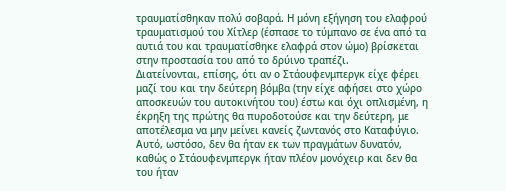τραυματίσθηκαν πολύ σοβαρά. Η μόνη εξήγηση του ελαφρού τραυματισμού του Χίτλερ (έσπασε το τύμπανο σε ένα από τα αυτιά του και τραυματίσθηκε ελαφρά στον ώμο) βρίσκεται στην προστασία του από το δρύινο τραπέζι.
Διατείνονται, επίσης, ότι αν ο Στάουφενμπεργκ είχε φέρει μαζί του και την δεύτερη βόμβα (την είχε αφήσει στο χώρο αποσκευών του αυτοκινήτου του) έστω και όχι οπλισμένη, η έκρηξη της πρώτης θα πυροδοτούσε και την δεύτερη, με αποτέλεσμα να μην μείνει κανείς ζωντανός στο Καταφύγιο. Αυτό, ωστόσο, δεν θα ήταν εκ των πραγμάτων δυνατόν, καθώς ο Στάουφενμπεργκ ήταν πλέον μονόχειρ και δεν θα του ήταν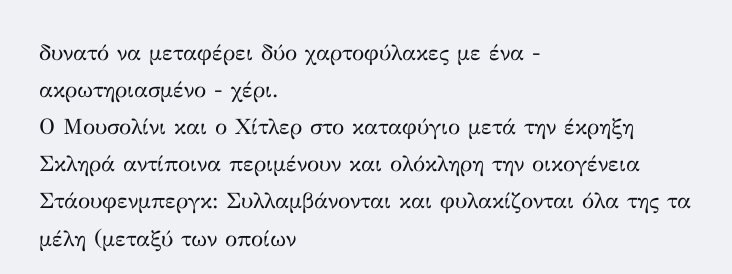δυνατό να μεταφέρει δύο χαρτοφύλακες με ένα - ακρωτηριασμένο - χέρι.
Ο Μουσολίνι και ο Χίτλερ στο καταφύγιο μετά την έκρηξη
Σκληρά αντίποινα περιμένουν και ολόκληρη την οικογένεια Στάουφενμπεργκ: Συλλαμβάνονται και φυλακίζονται όλα της τα μέλη (μεταξύ των οποίων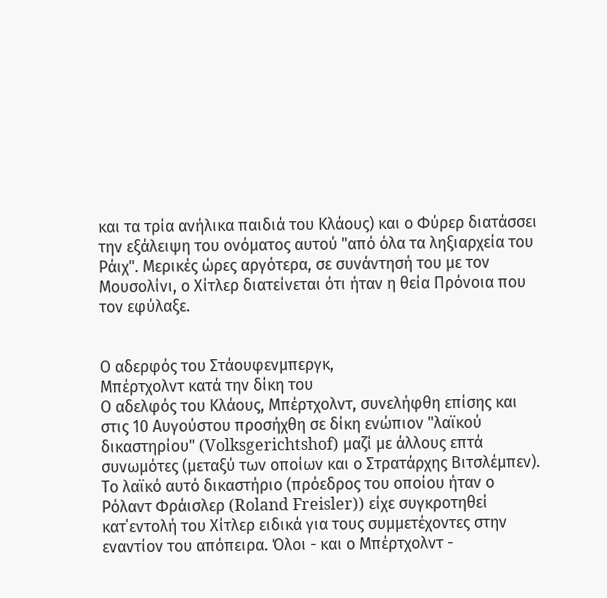και τα τρία ανήλικα παιδιά του Κλάους) και ο Φύρερ διατάσσει την εξάλειψη του ονόματος αυτού "από όλα τα ληξιαρχεία του Ράιχ". Μερικές ώρες αργότερα, σε συνάντησή του με τον Μουσολίνι, ο Χίτλερ διατείνεται ότι ήταν η θεία Πρόνοια που τον εφύλαξε.


Ο αδερφός του Στάουφενμπεργκ,
Μπέρτχολντ κατά την δίκη του
Ο αδελφός του Κλάους, Μπέρτχολντ, συνελήφθη επίσης και στις 10 Αυγούστου προσήχθη σε δίκη ενώπιον "λαϊκού δικαστηρίου" (Volksgerichtshof) μαζί με άλλους επτά συνωμότες (μεταξύ των οποίων και ο Στρατάρχης Βιτσλέμπεν). Το λαϊκό αυτό δικαστήριο (πρόεδρος του οποίου ήταν ο Ρόλαντ Φράισλερ (Roland Freisler)) είχε συγκροτηθεί κατ΄εντολή του Χίτλερ ειδικά για τους συμμετέχοντες στην εναντίον του απόπειρα. Όλοι - και ο Μπέρτχολντ -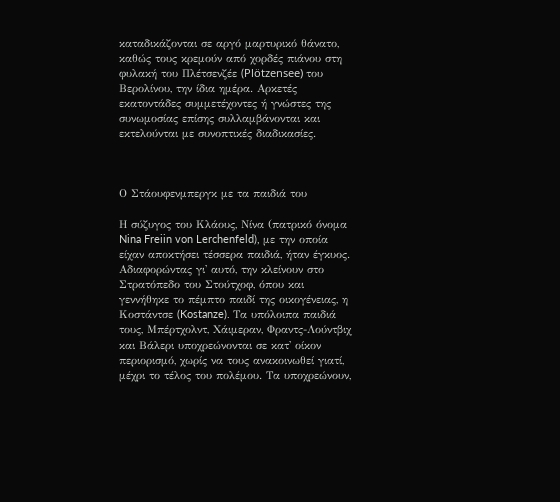καταδικάζονται σε αργό μαρτυρικό θάνατο, καθώς τους κρεμούν από χορδές πιάνου στη φυλακή του Πλέτσενζέε (Plötzensee) του Βερολίνου, την ίδια ημέρα. Αρκετές εκατοντάδες συμμετέχοντες ή γνώστες της συνωμοσίας επίσης συλλαμβάνονται και εκτελούνται με συνοπτικές διαδικασίες.



Ο Στάουφενμπεργκ με τα παιδιά του

Η σύζυγος του Κλάους, Νίνα (πατρικό όνομα Nina Freiin von Lerchenfeld), με την οποία είχαν αποκτήσει τέσσερα παιδιά, ήταν έγκυος. Αδιαφορώντας γι' αυτό, την κλείνουν στο Στρατόπεδο του Στούτχοφ, όπου και γεννήθηκε το πέμπτο παιδί της οικογένειας, η Κοστάντσε (Kostanze). Τα υπόλοιπα παιδιά τους, Μπέρτχολντ, Χάιμεραν, Φραντς-Λούντβιχ και Βάλερι υποχρεώνονται σε κατ' οίκον περιορισμό, χωρίς να τους ανακοινωθεί γιατί, μέχρι το τέλος του πολέμου. Τα υποχρεώνουν,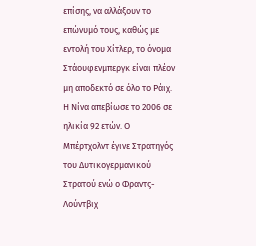επίσης, να αλλάξουν το επώνυμό τους, καθώς με εντολή του Χίτλερ, το όνομα Στάουφενμπεργκ είναι πλέον μη αποδεκτό σε όλο το Ράιχ. Η Νίνα απεβίωσε το 2006 σε ηλικία 92 ετών. Ο Μπέρτχολντ έγινε Στρατηγός του Δυτικογερμανικού Στρατού ενώ ο Φραντς-Λούντβιχ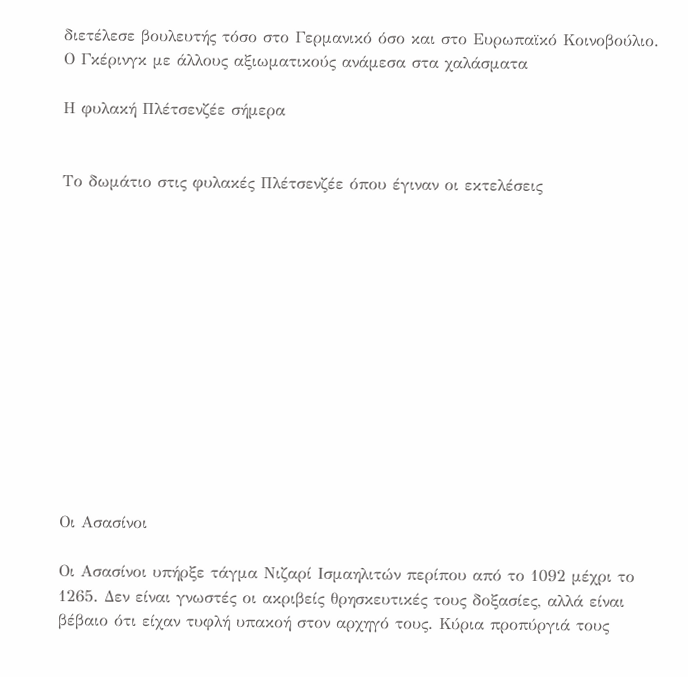διετέλεσε βουλευτής τόσο στο Γερμανικό όσο και στο Ευρωπαϊκό Κοινοβούλιο.
Ο Γκέρινγκ με άλλους αξιωματικούς ανάμεσα στα χαλάσματα

Η φυλακή Πλέτσενζέε σήμερα


Το δωμάτιο στις φυλακές Πλέτσενζέε όπου έγιναν οι εκτελέσεις













Οι Ασασίνοι

Οι Ασασίνοι υπήρξε τάγμα Νιζαρί Ισμαηλιτών περίπου από το 1092 μέχρι το 1265. Δεν είναι γνωστές οι ακριβείς θρησκευτικές τους δοξασίες, αλλά είναι βέβαιο ότι είχαν τυφλή υπακοή στον αρχηγό τους. Κύρια προπύργιά τους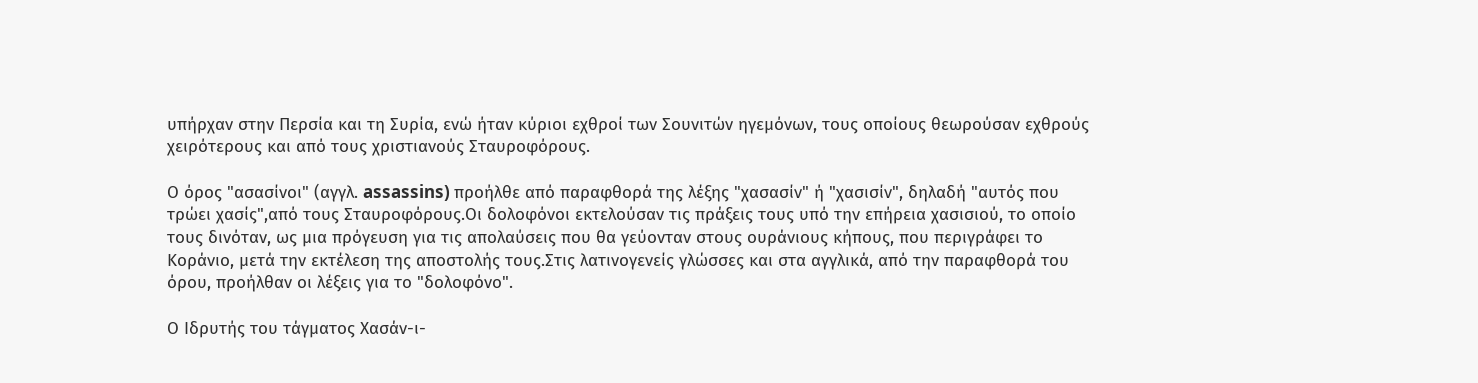υπήρχαν στην Περσία και τη Συρία, ενώ ήταν κύριοι εχθροί των Σουνιτών ηγεμόνων, τους οποίους θεωρούσαν εχθρούς χειρότερους και από τους χριστιανούς Σταυροφόρους.

Ο όρος "ασασίνοι" (αγγλ. assassins) προήλθε από παραφθορά της λέξης "χασασίν" ή "χασισίν", δηλαδή "αυτός που τρώει χασίς",από τους Σταυροφόρους.Οι δολοφόνοι εκτελούσαν τις πράξεις τους υπό την επήρεια χασισιού, το οποίο τους δινόταν, ως μια πρόγευση για τις απολαύσεις που θα γεύονταν στους ουράνιους κήπους, που περιγράφει το Κοράνιο, μετά την εκτέλεση της αποστολής τους.Στις λατινογενείς γλώσσες και στα αγγλικά, από την παραφθορά του όρου, προήλθαν οι λέξεις για το "δολοφόνο".

Ο Ιδρυτής του τάγματος Χασάν-ι-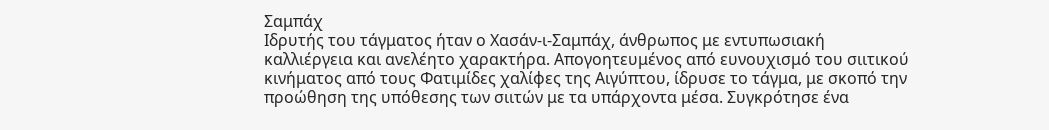Σαμπάχ
Ιδρυτής του τάγματος ήταν ο Χασάν-ι-Σαμπάχ, άνθρωπος με εντυπωσιακή καλλιέργεια και ανελέητο χαρακτήρα. Απογοητευμένος από ευνουχισμό του σιιτικού κινήματος από τους Φατιμίδες χαλίφες της Αιγύπτου, ίδρυσε το τάγμα, με σκοπό την προώθηση της υπόθεσης των σιιτών με τα υπάρχοντα μέσα. Συγκρότησε ένα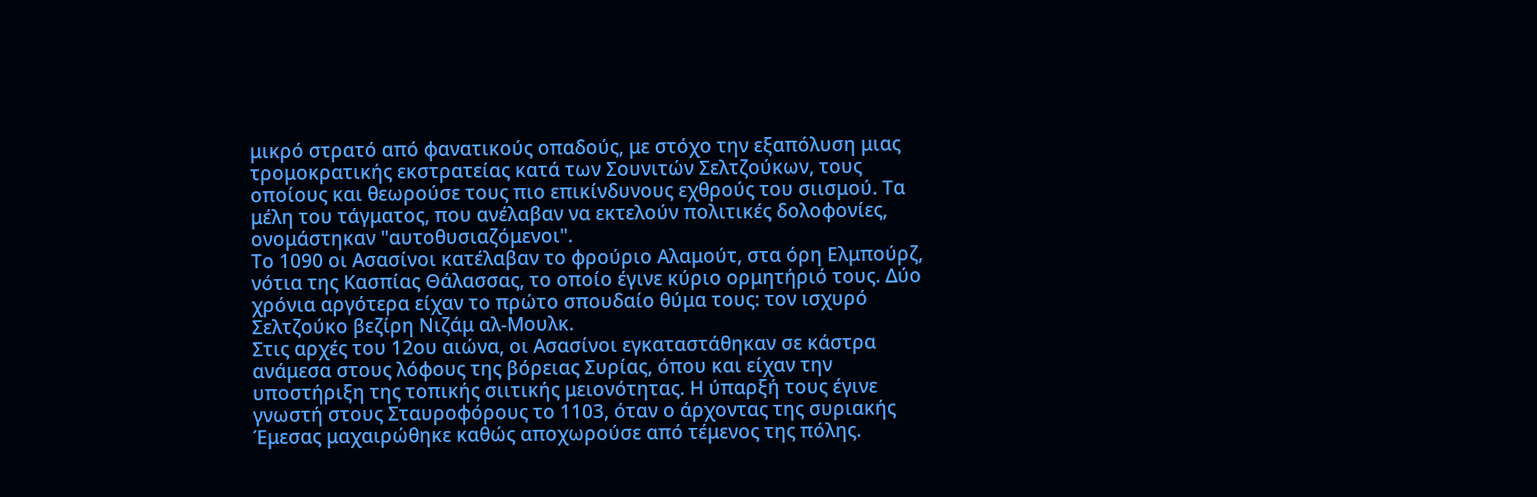μικρό στρατό από φανατικούς οπαδούς, με στόχο την εξαπόλυση μιας τρομοκρατικής εκστρατείας κατά των Σουνιτών Σελτζούκων, τους οποίους και θεωρούσε τους πιο επικίνδυνους εχθρούς του σιισμού. Τα μέλη του τάγματος, που ανέλαβαν να εκτελούν πολιτικές δολοφονίες, ονομάστηκαν "αυτοθυσιαζόμενοι".
Το 1090 οι Ασασίνοι κατέλαβαν το φρούριο Αλαμούτ, στα όρη Ελμπούρζ, νότια της Κασπίας Θάλασσας, το οποίο έγινε κύριο ορμητήριό τους. Δύο χρόνια αργότερα είχαν το πρώτο σπουδαίο θύμα τους: τον ισχυρό Σελτζούκο βεζίρη Νιζάμ αλ-Μουλκ.
Στις αρχές του 12ου αιώνα, οι Ασασίνοι εγκαταστάθηκαν σε κάστρα ανάμεσα στους λόφους της βόρειας Συρίας, όπου και είχαν την υποστήριξη της τοπικής σιιτικής μειονότητας. Η ύπαρξή τους έγινε γνωστή στους Σταυροφόρους το 1103, όταν ο άρχοντας της συριακής Έμεσας μαχαιρώθηκε καθώς αποχωρούσε από τέμενος της πόλης.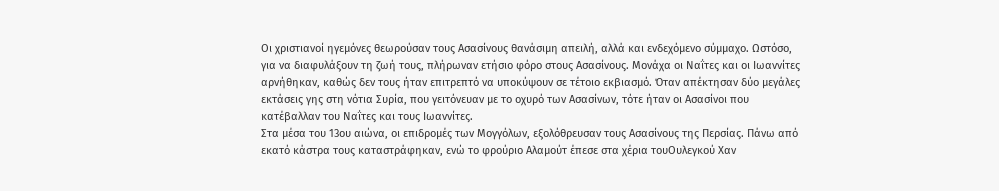Οι χριστιανοί ηγεμόνες θεωρούσαν τους Ασασίνους θανάσιμη απειλή, αλλά και ενδεχόμενο σύμμαχο. Ωστόσο, για να διαφυλάξουν τη ζωή τους, πλήρωναν ετήσιο φόρο στους Ασασίνους. Μονάχα οι Ναΐτες και οι Ιωαννίτες αρνήθηκαν, καθώς δεν τους ήταν επιτρεπτό να υποκύψουν σε τέτοιο εκβιασμό. Όταν απέκτησαν δύο μεγάλες εκτάσεις γης στη νότια Συρία, που γειτόνευαν με το οχυρό των Ασασίνων, τότε ήταν οι Ασασίνοι που κατέβαλλαν του Ναΐτες και τους Ιωαννίτες.
Στα μέσα του 13ου αιώνα, οι επιδρομές των Μογγόλων, εξολόθρευσαν τους Ασασίνους της Περσίας. Πάνω από εκατό κάστρα τους καταστράφηκαν, ενώ το φρούριο Αλαμούτ έπεσε στα χέρια τουΟυλεγκού Χαν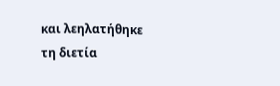και λεηλατήθηκε τη διετία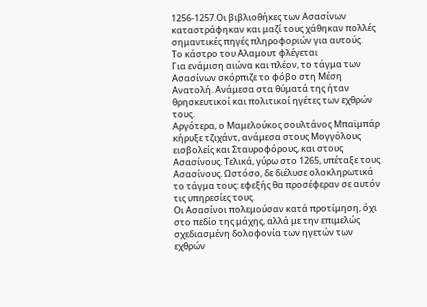1256-1257.Οι βιβλιοθήκες των Ασασίνων καταστράφηκαν και μαζί τους χάθηκαν πολλές σημαντικές πηγές πληροφοριών για αυτούς.
Το κάστρο του Αλαμουτ φλέγεται
Για ενάμιση αιώνα και πλέον, το τάγμα των Ασασίνων σκόρπιζε το φόβο στη Μέση Ανατολή. Ανάμεσα στα θύματά της ήταν θρησκευτικοί και πολιτικοί ηγέτες των εχθρών τους.
Αργότερα, ο Μαμελούκος σουλτάνος Μπαϊμπάρ κήρυξε τζιχάντ, ανάμεσα στους Μογγόλους εισβολείς και Σταυροφόρους, και στους Ασασίνους. Τελικά, γύρω στο 1265, υπέταξε τους Ασασίνους. Ωστόσο, δε διέλυσε ολοκληρωτικά το τάγμα τους: εφεξής θα προσέφεραν σε αυτόν τις υπηρεσίες τους.
Οι Ασασίνοι πολεμούσαν κατά προτίμηση, όχι στο πεδίο της μάχης, αλλά με την επιμελώς σχεδιασμένη δολοφονία των ηγετών των εχθρών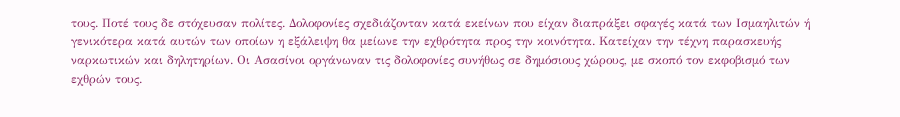τους. Ποτέ τους δε στόχευσαν πολίτες. Δολοφονίες σχεδιάζονταν κατά εκείνων που είχαν διαπράξει σφαγές κατά των Ισμαηλιτών ή γενικότερα κατά αυτών των οποίων η εξάλειψη θα μείωνε την εχθρότητα προς την κοινότητα. Κατείχαν την τέχνη παρασκευής ναρκωτικών και δηλητηρίων. Οι Ασασίνοι οργάνωναν τις δολοφονίες συνήθως σε δημόσιους χώρους, με σκοπό τον εκφοβισμό των εχθρών τους.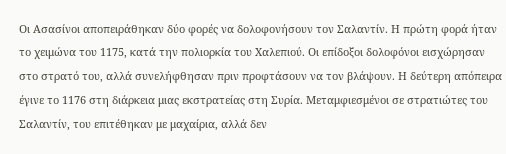Οι Ασασίνοι αποπειράθηκαν δύο φορές να δολοφονήσουν τον Σαλαντίν. Η πρώτη φορά ήταν το χειμώνα του 1175, κατά την πολιορκία του Χαλεπιού. Οι επίδοξοι δολοφόνοι εισχώρησαν στο στρατό του, αλλά συνελήφθησαν πριν προφτάσουν να τον βλάψουν. Η δεύτερη απόπειρα έγινε το 1176 στη διάρκεια μιας εκστρατείας στη Συρία. Μεταμφιεσμένοι σε στρατιώτες του Σαλαντίν, του επιτέθηκαν με μαχαίρια, αλλά δεν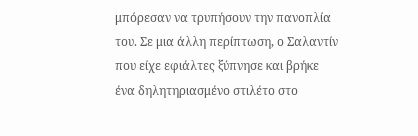μπόρεσαν να τρυπήσουν την πανοπλία του. Σε μια άλλη περίπτωση, ο Σαλαντίν που είχε εφιάλτες ξύπνησε και βρήκε ένα δηλητηριασμένο στιλέτο στο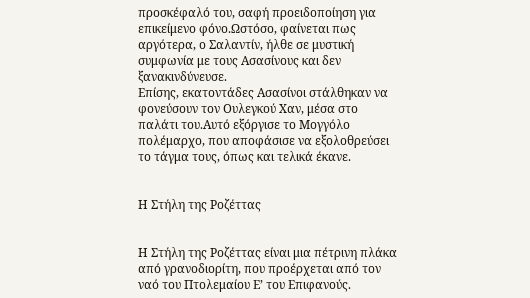προσκέφαλό του, σαφή προειδοποίηση για επικείμενο φόνο.Ωστόσο, φαίνεται πως αργότερα, ο Σαλαντίν, ήλθε σε μυστική συμφωνία με τους Ασασίνους και δεν ξανακινδύνευσε.
Επίσης, εκατοντάδες Ασασίνοι στάλθηκαν να φονεύσουν τον Ουλεγκού Χαν, μέσα στο παλάτι του.Αυτό εξόργισε το Μογγόλο πολέμαρχο, που αποφάσισε να εξολοθρεύσει το τάγμα τους, όπως και τελικά έκανε.


Η Στήλη της Ροζέττας


Η Στήλη της Ροζέττας είναι μια πέτρινη πλάκα από γρανοδιορίτη, που προέρχεται από τον ναό του Πτολεμαίου Ε’ του Επιφανούς.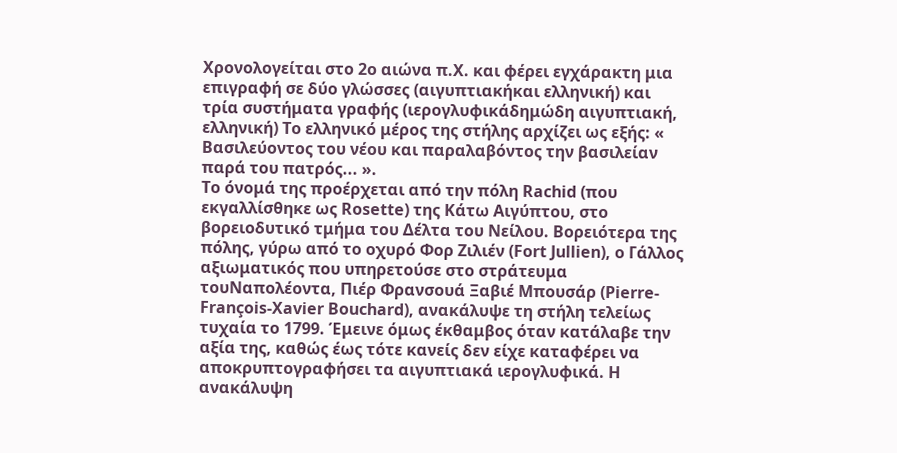Χρονολογείται στο 2ο αιώνα π.Χ. και φέρει εγχάρακτη μια επιγραφή σε δύο γλώσσες (αιγυπτιακήκαι ελληνική) και τρία συστήματα γραφής (ιερογλυφικάδημώδη αιγυπτιακή, ελληνική) Το ελληνικό μέρος της στήλης αρχίζει ως εξής: « Βασιλεύοντος του νέου και παραλαβόντος την βασιλείαν παρά του πατρός... ».
Το όνομά της προέρχεται από την πόλη Rachid (που εκγαλλίσθηκε ως Rosette) της Κάτω Αιγύπτου, στο βορειοδυτικό τμήμα του Δέλτα του Νείλου. Βορειότερα της πόλης, γύρω από το οχυρό Φορ Ζιλιέν (Fort Jullien), ο Γάλλος αξιωματικός που υπηρετούσε στο στράτευμα τουΝαπολέοντα, Πιέρ Φρανσουά Ξαβιέ Μπουσάρ (Pierre-François-Xavier Bouchard), ανακάλυψε τη στήλη τελείως τυχαία το 1799. Έμεινε όμως έκθαμβος όταν κατάλαβε την αξία της, καθώς έως τότε κανείς δεν είχε καταφέρει να αποκρυπτογραφήσει τα αιγυπτιακά ιερογλυφικά. Η ανακάλυψη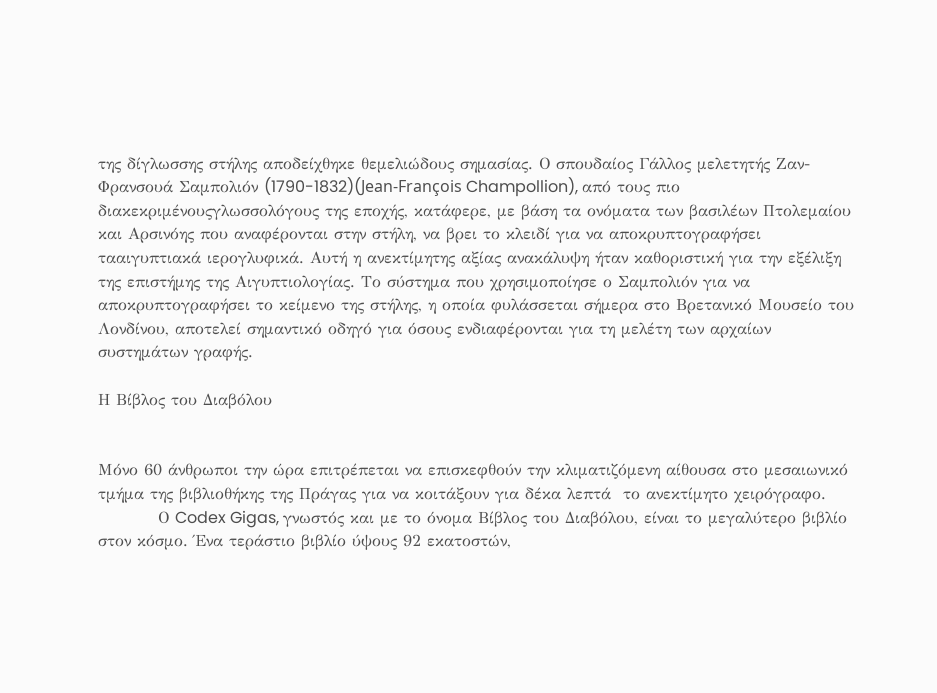της δίγλωσσης στήλης αποδείχθηκε θεμελιώδους σημασίας. Ο σπουδαίος Γάλλος μελετητής Ζαν-Φρανσουά Σαμπολιόν (1790-1832)(Jean-François Champollion), από τους πιο διακεκριμένουςγλωσσολόγους της εποχής, κατάφερε, με βάση τα ονόματα των βασιλέων Πτολεμαίου και Αρσινόης που αναφέρονται στην στήλη, να βρει το κλειδί για να αποκρυπτογραφήσει τααιγυπτιακά ιερογλυφικά. Αυτή η ανεκτίμητης αξίας ανακάλυψη ήταν καθοριστική για την εξέλιξη της επιστήμης της Αιγυπτιολογίας. Το σύστημα που χρησιμοποίησε ο Σαμπολιόν για να αποκρυπτογραφήσει το κείμενο της στήλης, η οποία φυλάσσεται σήμερα στο Βρετανικό Μουσείο του Λονδίνου, αποτελεί σημαντικό οδηγό για όσους ενδιαφέρονται για τη μελέτη των αρχαίων συστημάτων γραφής.

Η Βίβλος του Διαβόλου


Μόνο 60 άνθρωποι την ώρα επιτρέπεται να επισκεφθούν την κλιματιζόμενη αίθουσα στο μεσαιωνικό τμήμα της βιβλιοθήκης της Πράγας για να κοιτάξουν για δέκα λεπτά  το ανεκτίμητο χειρόγραφο.
          Ο Codex Gigas, γνωστός και με το όνομα Βίβλος του Διαβόλου, είναι το μεγαλύτερο βιβλίο στον κόσμο. Ένα τεράστιο βιβλίο ύψους 92 εκατοστών,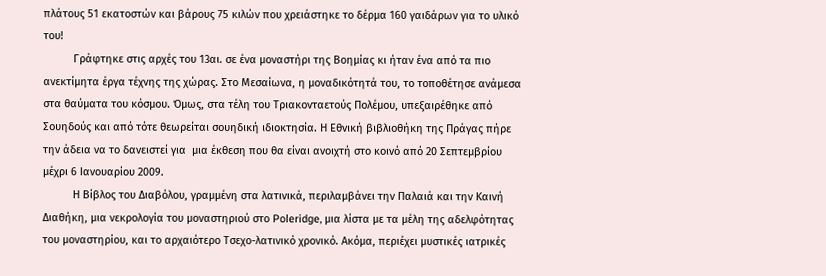πλάτους 51 εκατοστών και βάρους 75 κιλών που χρειάστηκε το δέρμα 160 γαιδάρων για το υλικό του!
          Γράφτηκε στις αρχές του 13αι. σε ένα μοναστήρι της Βοημίας κι ήταν ένα από τα πιο ανεκτίμητα έργα τέχνης της χώρας. Στο Μεσαίωνα, η μοναδικότητά του, το τοποθέτησε ανάμεσα στα θαύματα του κόσμου. Όμως, στα τέλη του Τριακονταετούς Πολέμου, υπεξαιρέθηκε από Σουηδούς και από τότε θεωρείται σουηδική ιδιοκτησία. Η Εθνική βιβλιοθήκη της Πράγας πήρε την άδεια να το δανειστεί για  μια έκθεση που θα είναι ανοιχτή στο κοινό από 20 Σεπτεμβρίου μέχρι 6 Ιανουαρίου 2009.
          Η Βίβλος του Διαβόλου, γραμμένη στα λατινικά, περιλαμβάνει την Παλαιά και την Καινή Διαθήκη, μια νεκρολογία του μοναστηριού στο Poleridge, μια λίστα με τα μέλη της αδελφότητας του μοναστηρίου, και το αρχαιότερο Τσεχο-λατινικό χρονικό. Ακόμα, περιέχει μυστικές ιατρικές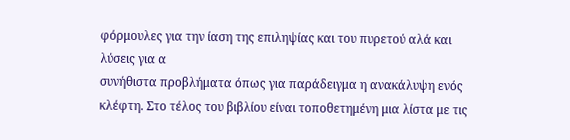φόρμουλες για την ίαση της επιληψίας και του πυρετού αλά και λύσεις για α
συνήθιστα προβλήματα όπως για παράδειγμα η ανακάλυψη ενός κλέφτη. Στο τέλος του βιβλίου είναι τοποθετημένη μια λίστα με τις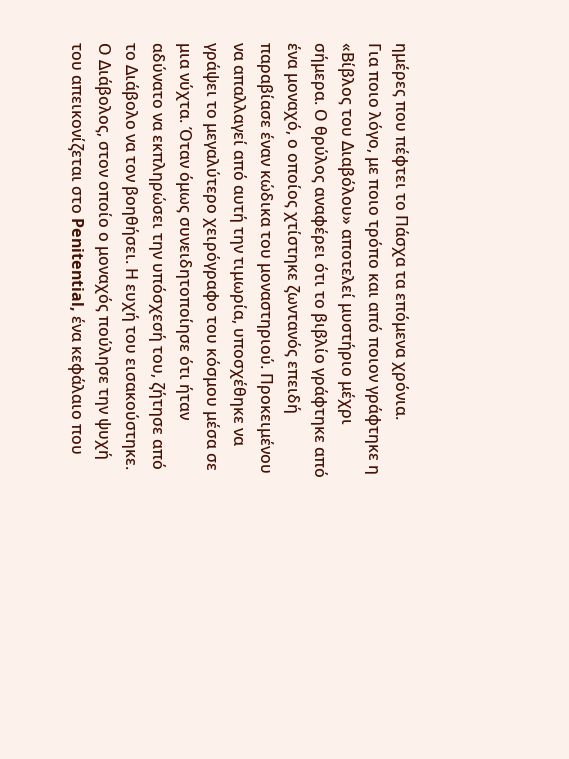ημέρες που πέφτει το Πάσχα τα επόμενα χρόνια.
Για ποιο λόγο, με ποιο τρόπο και από ποιον γράφτηκε η «Βίβλος του Διαβόλου» αποτελεί μυστήριο μέχρι σήμερα. Ο θρύλος αναφέρει ότι το βιβλίο γράφτηκε από ένα μοναχό, ο οποίος χτίστηκε ζωντανός επειδή παραβίασε έναν κώδικα του μοναστηριού. Προκειμένου να απαλλαγεί από αυτή την τιμωρία, υποσχέθηκε να γράψει το μεγαλύτερο χειρόγραφο του κόσμου μέσα σε μια νύχτα. Όταν όμως συνειδητοποίησε ότι ήταν αδύνατο να εκπληρώσει την υπόσχεσή του, ζήτησε από το Διάβολο να τον βοηθήσει. Η ευχή του εισακούστηκε. Ο Διάβολος, στον οποίο ο μοναχός πούλησε την ψυχή του απεικονίζεται στο Penitential, ένα κεφάλαιο που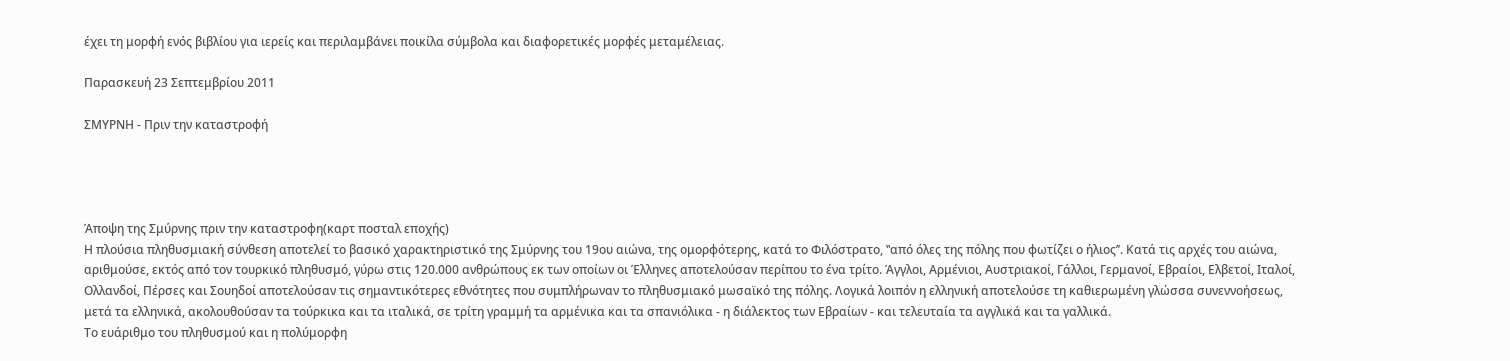έχει τη μορφή ενός βιβλίου για ιερείς και περιλαμβάνει ποικίλα σύμβολα και διαφορετικές μορφές μεταμέλειας.

Παρασκευή 23 Σεπτεμβρίου 2011

ΣΜΥΡΝΗ - Πριν την καταστροφή




Άποψη της Σμύρνης πριν την καταστροφη(καρτ ποσταλ εποχής)
Η πλούσια πληθυσμιακή σύνθεση αποτελεί το βασικό χαρακτηριστικό της Σμύρνης του 19ου αιώνα, της ομορφότερης, κατά το Φιλόστρατο, ʽʽαπό όλες της πόλης που φωτίζει ο ήλιοςʼʼ. Κατά τις αρχές του αιώνα, αριθμούσε, εκτός από τον τουρκικό πληθυσμό, γύρω στις 120.000 ανθρώπους εκ των οποίων οι Έλληνες αποτελούσαν περίπου το ένα τρίτο. Άγγλοι, Αρμένιοι, Αυστριακοί, Γάλλοι, Γερμανοί, Εβραίοι, Ελβετοί, Ιταλοί, Ολλανδοί, Πέρσες και Σουηδοί αποτελούσαν τις σημαντικότερες εθνότητες που συμπλήρωναν το πληθυσμιακό μωσαϊκό της πόλης. Λογικά λοιπόν η ελληνική αποτελούσε τη καθιερωμένη γλώσσα συνεννοήσεως, μετά τα ελληνικά, ακολουθούσαν τα τούρκικα και τα ιταλικά, σε τρίτη γραμμή τα αρμένικα και τα σπανιόλικα - η διάλεκτος των Εβραίων - και τελευταία τα αγγλικά και τα γαλλικά.
Το ευάριθμο του πληθυσμού και η πολύμορφη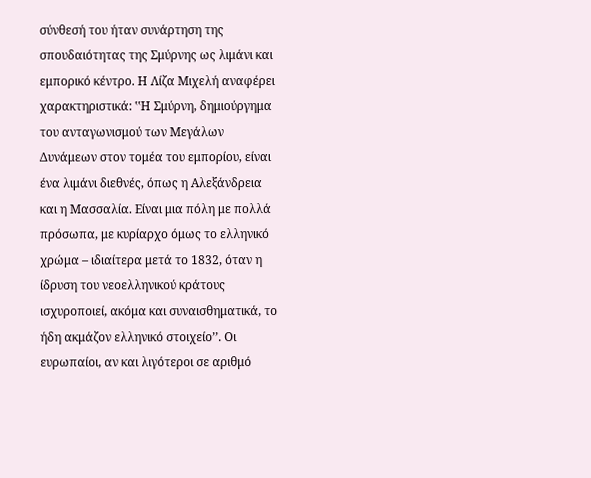σύνθεσή του ήταν συνάρτηση της σπουδαιότητας της Σμύρνης ως λιμάνι και εμπορικό κέντρο. Η Λίζα Μιχελή αναφέρει χαρακτηριστικά: ʽʽΗ Σμύρνη, δημιούργημα του ανταγωνισμού των Μεγάλων Δυνάμεων στον τομέα του εμπορίου, είναι ένα λιμάνι διεθνές, όπως η Αλεξάνδρεια και η Μασσαλία. Είναι μια πόλη με πολλά πρόσωπα, με κυρίαρχο όμως το ελληνικό χρώμα – ιδιαίτερα μετά το 1832, όταν η ίδρυση του νεοελληνικού κράτους ισχυροποιεί, ακόμα και συναισθηματικά, το ήδη ακμάζον ελληνικό στοιχείοʼʼ. Οι ευρωπαίοι, αν και λιγότεροι σε αριθμό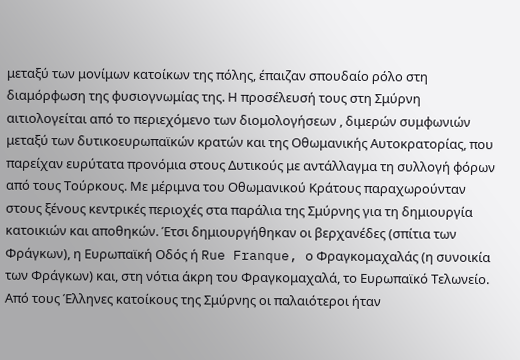μεταξύ των μονίμων κατοίκων της πόλης, έπαιζαν σπουδαίο ρόλο στη διαμόρφωση της φυσιογνωμίας της. Η προσέλευσή τους στη Σμύρνη αιτιολογείται από το περιεχόμενο των διομολογήσεων , διμερών συμφωνιών μεταξύ των δυτικοευρωπαϊκών κρατών και της Οθωμανικής Αυτοκρατορίας, που παρείχαν ευρύτατα προνόμια στους Δυτικούς με αντάλλαγμα τη συλλογή φόρων από τους Τούρκους. Με μέριμνα του Οθωμανικού Κράτους παραχωρούνταν στους ξένους κεντρικές περιοχές στα παράλια της Σμύρνης για τη δημιουργία κατοικιών και αποθηκών. Έτσι δημιουργήθηκαν οι βερχανέδες (σπίτια των Φράγκων), η Ευρωπαϊκή Οδός ή Rue Franque, ο Φραγκομαχαλάς (η συνοικία των Φράγκων) και, στη νότια άκρη του Φραγκομαχαλά, το Ευρωπαϊκό Τελωνείο.
Από τους Έλληνες κατοίκους της Σμύρνης οι παλαιότεροι ήταν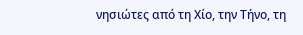νησιώτες από τη Χίο, την Τήνο, τη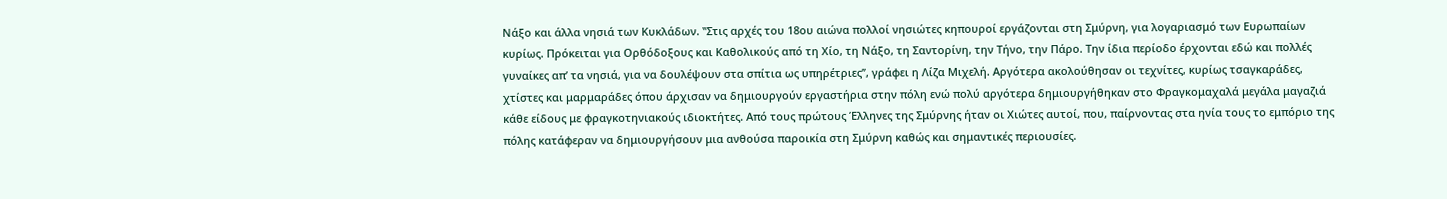Νάξο και άλλα νησιά των Κυκλάδων. ʽʽΣτις αρχές του 18ου αιώνα πολλοί νησιώτες κηπουροί εργάζονται στη Σμύρνη, για λογαριασμό των Ευρωπαίων κυρίως. Πρόκειται για Ορθόδοξους και Καθολικούς από τη Χίο, τη Νάξο, τη Σαντορίνη, την Τήνο, την Πάρο. Την ίδια περίοδο έρχονται εδώ και πολλές γυναίκες απʼ τα νησιά, για να δουλέψουν στα σπίτια ως υπηρέτριεςʼʼ, γράφει η Λίζα Μιχελή. Αργότερα ακολούθησαν οι τεχνίτες, κυρίως τσαγκαράδες, χτίστες και μαρμαράδες όπου άρχισαν να δημιουργούν εργαστήρια στην πόλη ενώ πολύ αργότερα δημιουργήθηκαν στο Φραγκομαχαλά μεγάλα μαγαζιά κάθε είδους με φραγκοτηνιακούς ιδιοκτήτες. Από τους πρώτους Έλληνες της Σμύρνης ήταν οι Χιώτες αυτοί, που, παίρνοντας στα ηνία τους το εμπόριο της πόλης κατάφεραν να δημιουργήσουν μια ανθούσα παροικία στη Σμύρνη καθώς και σημαντικές περιουσίες.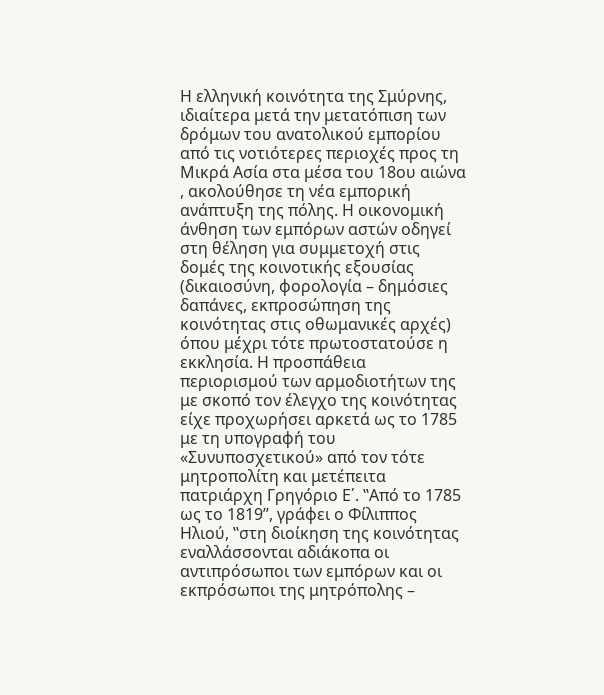Η ελληνική κοινότητα της Σμύρνης, ιδιαίτερα μετά την μετατόπιση των δρόμων του ανατολικού εμπορίου από τις νοτιότερες περιοχές προς τη Μικρά Ασία στα μέσα του 18ου αιώνα , ακολούθησε τη νέα εμπορική ανάπτυξη της πόλης. Η οικονομική άνθηση των εμπόρων αστών οδηγεί στη θέληση για συμμετοχή στις δομές της κοινοτικής εξουσίας (δικαιοσύνη, φορολογία – δημόσιες δαπάνες, εκπροσώπηση της κοινότητας στις οθωμανικές αρχές) όπου μέχρι τότε πρωτοστατούσε η εκκλησία. Η προσπάθεια περιορισμού των αρμοδιοτήτων της με σκοπό τον έλεγχο της κοινότητας είχε προχωρήσει αρκετά ως το 1785 με τη υπογραφή του «Συνυποσχετικού» από τον τότε μητροπολίτη και μετέπειτα πατριάρχη Γρηγόριο Ε΄. ʽʽΑπό το 1785 ως το 1819ʼʼ, γράφει ο Φίλιππος Ηλιού, ʽʽστη διοίκηση της κοινότητας εναλλάσσονται αδιάκοπα οι αντιπρόσωποι των εμπόρων και οι εκπρόσωποι της μητρόπολης –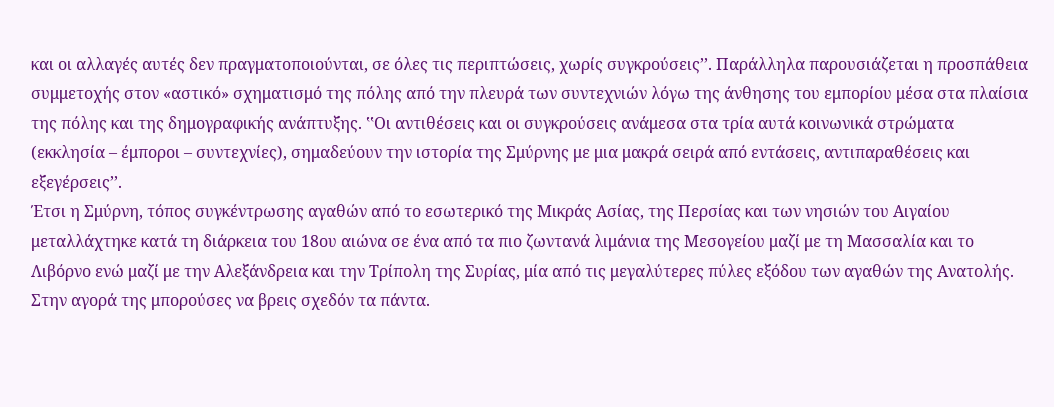και οι αλλαγές αυτές δεν πραγματοποιούνται, σε όλες τις περιπτώσεις, χωρίς συγκρούσειςʼʼ. Παράλληλα παρουσιάζεται η προσπάθεια συμμετοχής στον «αστικό» σχηματισμό της πόλης από την πλευρά των συντεχνιών λόγω της άνθησης του εμπορίου μέσα στα πλαίσια της πόλης και της δημογραφικής ανάπτυξης. ʽʽΟι αντιθέσεις και οι συγκρούσεις ανάμεσα στα τρία αυτά κοινωνικά στρώματα (εκκλησία – έμποροι – συντεχνίες), σημαδεύουν την ιστορία της Σμύρνης με μια μακρά σειρά από εντάσεις, αντιπαραθέσεις και εξεγέρσειςʼʼ.
Έτσι η Σμύρνη, τόπος συγκέντρωσης αγαθών από το εσωτερικό της Μικράς Ασίας, της Περσίας και των νησιών του Αιγαίου μεταλλάχτηκε κατά τη διάρκεια του 18ου αιώνα σε ένα από τα πιο ζωντανά λιμάνια της Μεσογείου μαζί με τη Μασσαλία και το Λιβόρνο ενώ μαζί με την Αλεξάνδρεια και την Τρίπολη της Συρίας, μία από τις μεγαλύτερες πύλες εξόδου των αγαθών της Ανατολής. Στην αγορά της μπορούσες να βρεις σχεδόν τα πάντα.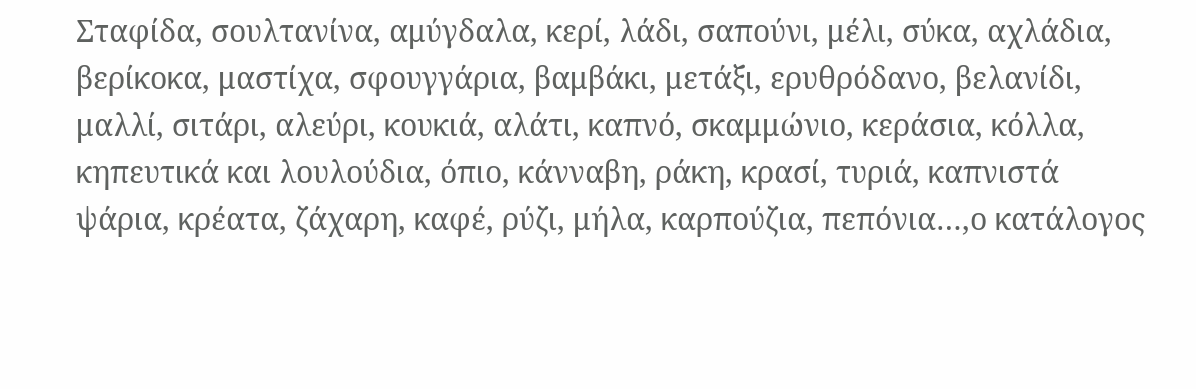Σταφίδα, σουλτανίνα, αμύγδαλα, κερί, λάδι, σαπούνι, μέλι, σύκα, αχλάδια, βερίκοκα, μαστίχα, σφουγγάρια, βαμβάκι, μετάξι, ερυθρόδανο, βελανίδι, μαλλί, σιτάρι, αλεύρι, κουκιά, αλάτι, καπνό, σκαμμώνιο, κεράσια, κόλλα, κηπευτικά και λουλούδια, όπιο, κάνναβη, ράκη, κρασί, τυριά, καπνιστά ψάρια, κρέατα, ζάχαρη, καφέ, ρύζι, μήλα, καρπούζια, πεπόνια…,ο κατάλογος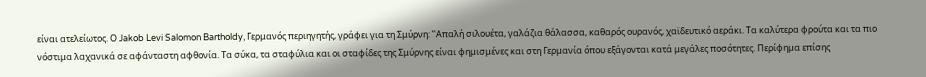είναι ατελείωτος. Ο Jakob Levi Salomon Bartholdy, Γερμανός περιηγητής, γράφει για τη Σμύρνη: ʽʽΑπαλή σιλουέτα, γαλάζια θάλασσα, καθαρός ουρανός, χαϊδευτικό αεράκι. Τα καλύτερα φρούτα και τα πιο νόστιμα λαχανικά σε αφάνταστη αφθονία. Τα σύκα, τα σταφύλια και οι σταφίδες της Σμύρνης είναι φημισμένες και στη Γερμανία όπου εξάγονται κατά μεγάλες ποσότητες. Περίφημα επίσης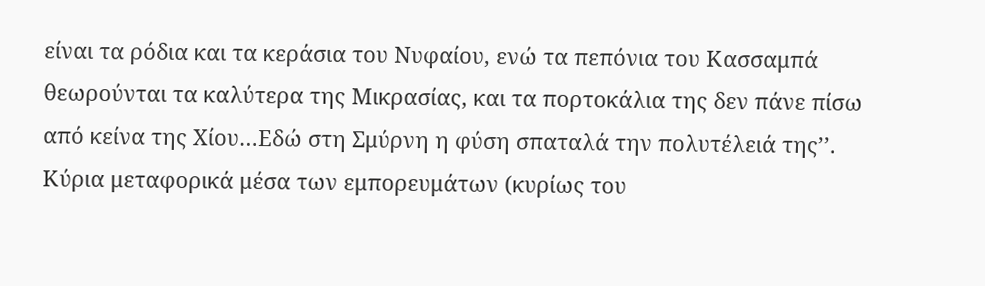είναι τα ρόδια και τα κεράσια του Νυφαίου, ενώ τα πεπόνια του Κασσαμπά θεωρούνται τα καλύτερα της Μικρασίας, και τα πορτοκάλια της δεν πάνε πίσω από κείνα της Χίου…Εδώ στη Σμύρνη η φύση σπαταλά την πολυτέλειά τηςʼʼ.
Κύρια μεταφορικά μέσα των εμπορευμάτων (κυρίως του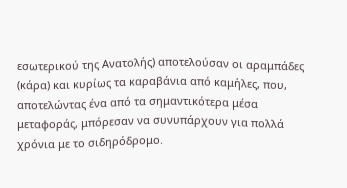εσωτερικού της Ανατολής) αποτελούσαν οι αραμπάδες (κάρα) και κυρίως τα καραβάνια από καμήλες, που, αποτελώντας ένα από τα σημαντικότερα μέσα μεταφοράς, μπόρεσαν να συνυπάρχουν για πολλά χρόνια με το σιδηρόδρομο.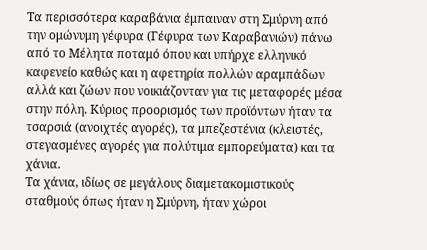Τα περισσότερα καραβάνια έμπαιναν στη Σμύρνη από την ομώνυμη γέφυρα (Γέφυρα των Καραβανιών) πάνω από το Μέλητα ποταμό όπου και υπήρχε ελληνικό καφενείο καθώς και η αφετηρία πολλών αραμπάδων αλλά και ζώων που νοικιάζονταν για τις μεταφορές μέσα στην πόλη. Κύριος προορισμός των προϊόντων ήταν τα τσαρσιά (ανοιχτές αγορές), τα μπεζεστένια (κλειστές, στεγασμένες αγορές για πολύτιμα εμπορεύματα) και τα χάνια.
Τα χάνια, ιδίως σε μεγάλους διαμετακομιστικούς σταθμούς όπως ήταν η Σμύρνη, ήταν χώροι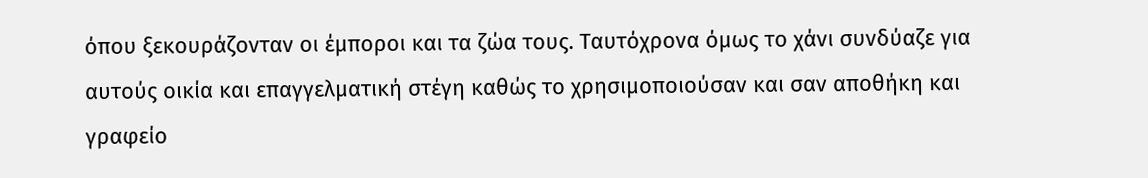όπου ξεκουράζονταν οι έμποροι και τα ζώα τους. Ταυτόχρονα όμως το χάνι συνδύαζε για αυτούς οικία και επαγγελματική στέγη καθώς το χρησιμοποιούσαν και σαν αποθήκη και γραφείο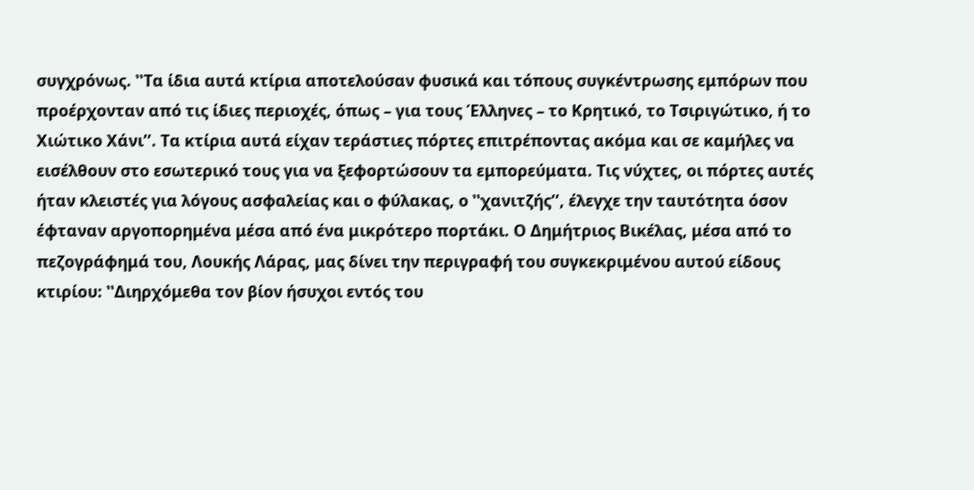συγχρόνως. ʽʽΤα ίδια αυτά κτίρια αποτελούσαν φυσικά και τόπους συγκέντρωσης εμπόρων που προέρχονταν από τις ίδιες περιοχές, όπως – για τους Έλληνες – το Κρητικό, το Τσιριγώτικο, ή το Χιώτικο Χάνιʼʼ. Τα κτίρια αυτά είχαν τεράστιες πόρτες επιτρέποντας ακόμα και σε καμήλες να εισέλθουν στο εσωτερικό τους για να ξεφορτώσουν τα εμπορεύματα. Τις νύχτες, οι πόρτες αυτές ήταν κλειστές για λόγους ασφαλείας και ο φύλακας, ο ʽʽχανιτζήςʼʼ, έλεγχε την ταυτότητα όσον έφταναν αργοπορημένα μέσα από ένα μικρότερο πορτάκι. Ο Δημήτριος Βικέλας, μέσα από το πεζογράφημά του, Λουκής Λάρας, μας δίνει την περιγραφή του συγκεκριμένου αυτού είδους κτιρίου: ʽʽΔιηρχόμεθα τον βίον ήσυχοι εντός του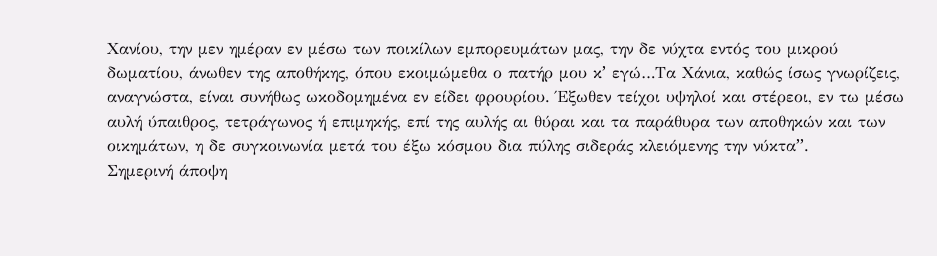Χανίου, την μεν ημέραν εν μέσω των ποικίλων εμπορευμάτων μας, την δε νύχτα εντός του μικρού δωματίου, άνωθεν της αποθήκης, όπου εκοιμώμεθα ο πατήρ μου κʼ εγώ…Τα Χάνια, καθώς ίσως γνωρίζεις, αναγνώστα, είναι συνήθως ωκοδομημένα εν είδει φρουρίου. Έξωθεν τείχοι υψηλοί και στέρεοι, εν τω μέσω αυλή ύπαιθρος, τετράγωνος ή επιμηκής, επί της αυλής αι θύραι και τα παράθυρα των αποθηκών και των οικημάτων, η δε συγκοινωνία μετά του έξω κόσμου δια πύλης σιδεράς κλειόμενης την νύκταʼʼ.
Σημερινή άποψη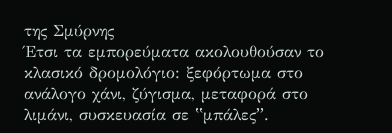της Σμύρνης
Έτσι τα εμπορεύματα ακολουθούσαν το κλασικό δρομολόγιο: ξεφόρτωμα στο ανάλογο χάνι, ζύγισμα, μεταφορά στο λιμάνι, συσκευασία σε ʽʽμπάλεςʼʼ.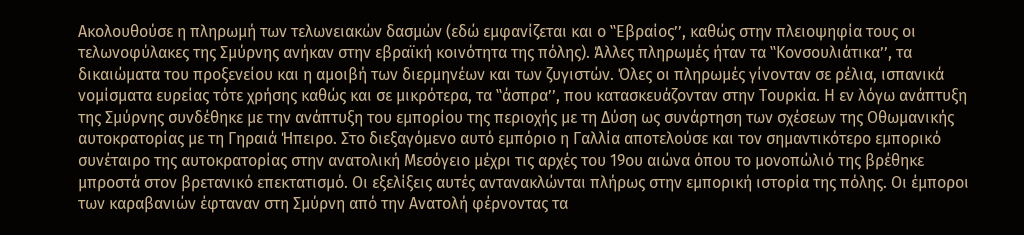Ακολουθούσε η πληρωμή των τελωνειακών δασμών (εδώ εμφανίζεται και ο ʽʽΕβραίοςʼʼ, καθώς στην πλειοψηφία τους οι τελωνοφύλακες της Σμύρνης ανήκαν στην εβραϊκή κοινότητα της πόλης). Άλλες πληρωμές ήταν τα ʽʽΚονσουλιάτικαʼʼ, τα δικαιώματα του προξενείου και η αμοιβή των διερμηνέων και των ζυγιστών. Όλες οι πληρωμές γίνονταν σε ρέλια, ισπανικά νομίσματα ευρείας τότε χρήσης καθώς και σε μικρότερα, τα ʽʽάσπραʼʼ, που κατασκευάζονταν στην Τουρκία. Η εν λόγω ανάπτυξη της Σμύρνης συνδέθηκε με την ανάπτυξη του εμπορίου της περιοχής με τη Δύση ως συνάρτηση των σχέσεων της Οθωμανικής αυτοκρατορίας με τη Γηραιά Ήπειρο. Στο διεξαγόμενο αυτό εμπόριο η Γαλλία αποτελούσε και τον σημαντικότερο εμπορικό συνέταιρο της αυτοκρατορίας στην ανατολική Μεσόγειο μέχρι τις αρχές του 19ου αιώνα όπου το μονοπώλιό της βρέθηκε μπροστά στον βρετανικό επεκτατισμό. Οι εξελίξεις αυτές αντανακλώνται πλήρως στην εμπορική ιστορία της πόλης. Οι έμποροι των καραβανιών έφταναν στη Σμύρνη από την Ανατολή φέρνοντας τα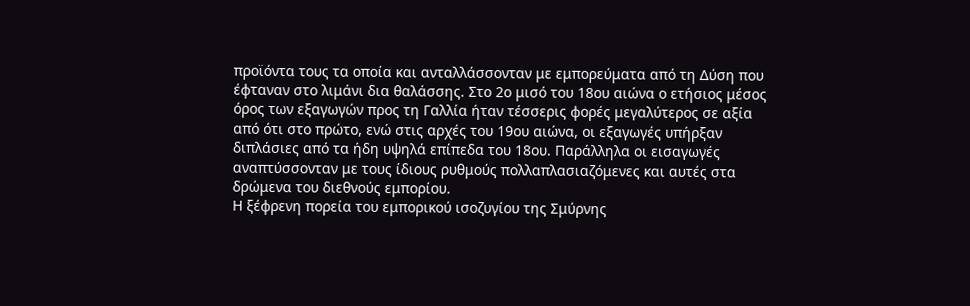προϊόντα τους τα οποία και ανταλλάσσονταν με εμπορεύματα από τη Δύση που έφταναν στο λιμάνι δια θαλάσσης. Στο 2ο μισό του 18ου αιώνα ο ετήσιος μέσος όρος των εξαγωγών προς τη Γαλλία ήταν τέσσερις φορές μεγαλύτερος σε αξία από ότι στο πρώτο, ενώ στις αρχές του 19ου αιώνα, οι εξαγωγές υπήρξαν διπλάσιες από τα ήδη υψηλά επίπεδα του 18ου. Παράλληλα οι εισαγωγές αναπτύσσονταν με τους ίδιους ρυθμούς πολλαπλασιαζόμενες και αυτές στα δρώμενα του διεθνούς εμπορίου.
Η ξέφρενη πορεία του εμπορικού ισοζυγίου της Σμύρνης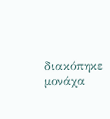διακόπηκε μονάχα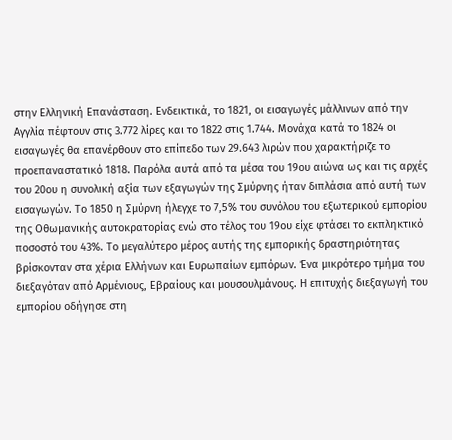στην Ελληνική Επανάσταση. Ενδεικτικά, το 1821, οι εισαγωγές μάλλινων από την Αγγλία πέφτουν στις 3.772 λίρες και το 1822 στις 1.744. Μονάχα κατά το 1824 οι εισαγωγές θα επανέρθουν στο επίπεδο των 29.643 λιρών που χαρακτήριζε το προεπαναστατικό 1818. Παρόλα αυτά από τα μέσα του 19ου αιώνα ως και τις αρχές του 20ου η συνολική αξία των εξαγωγών της Σμύρνης ήταν διπλάσια από αυτή των εισαγωγών. Το 1850 η Σμύρνη ήλεγχε το 7,5% του συνόλου του εξωτερικού εμπορίου της Οθωμανικής αυτοκρατορίας ενώ στο τέλος του 19ου είχε φτάσει το εκπληκτικό ποσοστό του 43%. Το μεγαλύτερο μέρος αυτής της εμπορικής δραστηριότητας βρίσκονταν στα χέρια Ελλήνων και Ευρωπαίων εμπόρων. Ένα μικρότερο τμήμα του διεξαγόταν από Αρμένιους, Εβραίους και μουσουλμάνους. Η επιτυχής διεξαγωγή του εμπορίου οδήγησε στη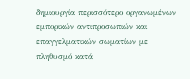δημιουργία περισσότερο οργανωμένων εμπορικών αντιπροσωπιών και επαγγελματικών σωματίων με πληθυσμό κατά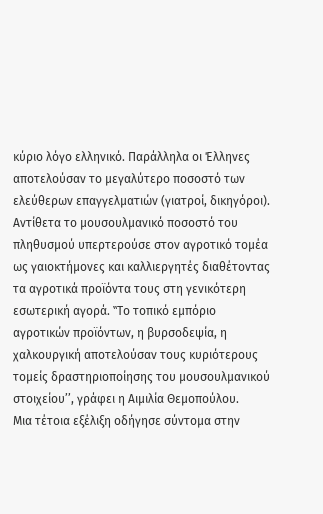κύριο λόγο ελληνικό. Παράλληλα οι Έλληνες αποτελούσαν το μεγαλύτερο ποσοστό των ελεύθερων επαγγελματιών (γιατροί, δικηγόροι). Αντίθετα το μουσουλμανικό ποσοστό του πληθυσμού υπερτερούσε στον αγροτικό τομέα ως γαιοκτήμονες και καλλιεργητές διαθέτοντας τα αγροτικά προϊόντα τους στη γενικότερη εσωτερική αγορά. ʽʽΤο τοπικό εμπόριο αγροτικών προϊόντων, η βυρσοδεψία, η χαλκουργική αποτελούσαν τους κυριότερους τομείς δραστηριοποίησης του μουσουλμανικού στοιχείουʼʼ, γράφει η Αιμιλία Θεμοπούλου.
Μια τέτοια εξέλιξη οδήγησε σύντομα στην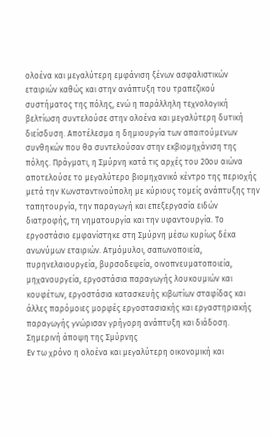ολοένα και μεγαλύτερη εμφάνιση ξένων ασφαλιστικών εταιριών καθώς και στην ανάπτυξη του τραπεζικού συστήματος της πόλης, ενώ η παράλληλη τεχνολογική βελτίωση συντελούσε στην ολοένα και μεγαλύτερη δυτική διείσδυση. Αποτέλεσμα η δημιουργία των απαιτούμενων συνθηκών που θα συντελούσαν στην εκβιομηχάνιση της πόλης. Πράγματι, η Σμύρνη κατά τις αρχές του 20ου αιώνα αποτελούσε το μεγαλύτερο βιομηχανικό κέντρο της περιοχής μετά την Κωνσταντινούπολη με κύριους τομείς ανάπτυξης την ταπητουργία, την παραγωγή και επεξεργασία ειδών διατροφής, τη νηματουργία και την υφαντουργία. Το εργοστάσιο εμφανίστηκε στη Σμύρνη μέσω κυρίως δέκα ανωνύμων εταιριών. Ατμόμυλοι, σαπωνοποιεία, πυρηνελαιουργεία, βυρσοδεψεία, οινοπνευματοποιεία, μηχανουργεία, εργοστάσια παραγωγής λουκουμιών και κουφέτων, εργοστάσια κατασκευής κιβωτίων σταφίδας και άλλες παρόμοιες μορφές εργοστασιακής και εργαστηριακής παραγωγής γνώρισαν γρήγορη ανάπτυξη και διάδοση.
Σημερινή άποψη της Σμύρνης
Εν τω χρόνο η ολοένα και μεγαλύτερη οικονομική και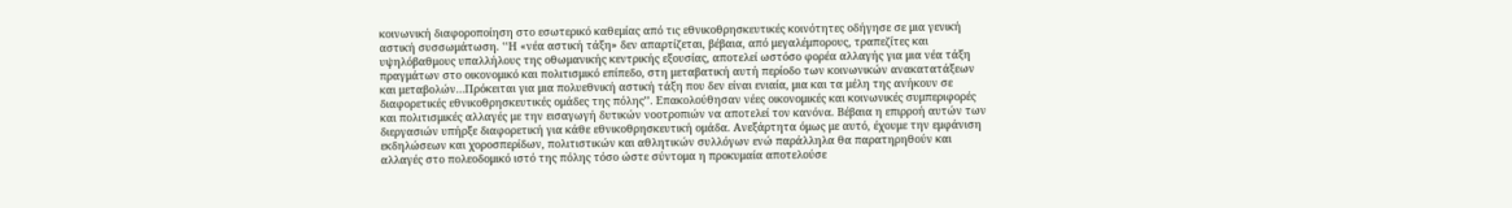κοινωνική διαφοροποίηση στο εσωτερικό καθεμίας από τις εθνικοθρησκευτικές κοινότητες οδήγησε σε μια γενική αστική συσσωμάτωση. ʽʽΗ «νέα αστική τάξη» δεν απαρτίζεται, βέβαια, από μεγαλέμπορους, τραπεζίτες και υψηλόβαθμους υπαλλήλους της οθωμανικής κεντρικής εξουσίας, αποτελεί ωστόσο φορέα αλλαγής για μια νέα τάξη πραγμάτων στο οικονομικό και πολιτισμικό επίπεδο, στη μεταβατική αυτή περίοδο των κοινωνικών ανακατατάξεων και μεταβολών…Πρόκειται για μια πολυεθνική αστική τάξη που δεν είναι ενιαία, μια και τα μέλη της ανήκουν σε διαφορετικές εθνικοθρησκευτικές ομάδες της πόληςʼʼ. Επακολούθησαν νέες οικονομικές και κοινωνικές συμπεριφορές και πολιτισμικές αλλαγές με την εισαγωγή δυτικών νοοτροπιών να αποτελεί τον κανόνα. Βέβαια η επιρροή αυτών των διεργασιών υπήρξε διαφορετική για κάθε εθνικοθρησκευτική ομάδα. Ανεξάρτητα όμως με αυτό, έχουμε την εμφάνιση εκδηλώσεων και χοροσπερίδων, πολιτιστικών και αθλητικών συλλόγων ενώ παράλληλα θα παρατηρηθούν και αλλαγές στο πολεοδομικό ιστό της πόλης τόσο ώστε σύντομα η προκυμαία αποτελούσε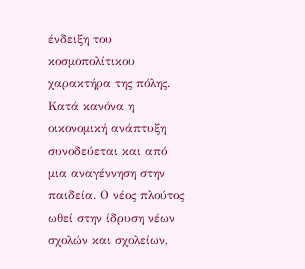ένδειξη του κοσμοπολίτικου χαρακτήρα της πόλης.
Κατά κανόνα η οικονομική ανάπτυξη συνοδεύεται και από μια αναγέννηση στην παιδεία. Ο νέος πλούτος ωθεί στην ίδρυση νέων σχολών και σχολείων,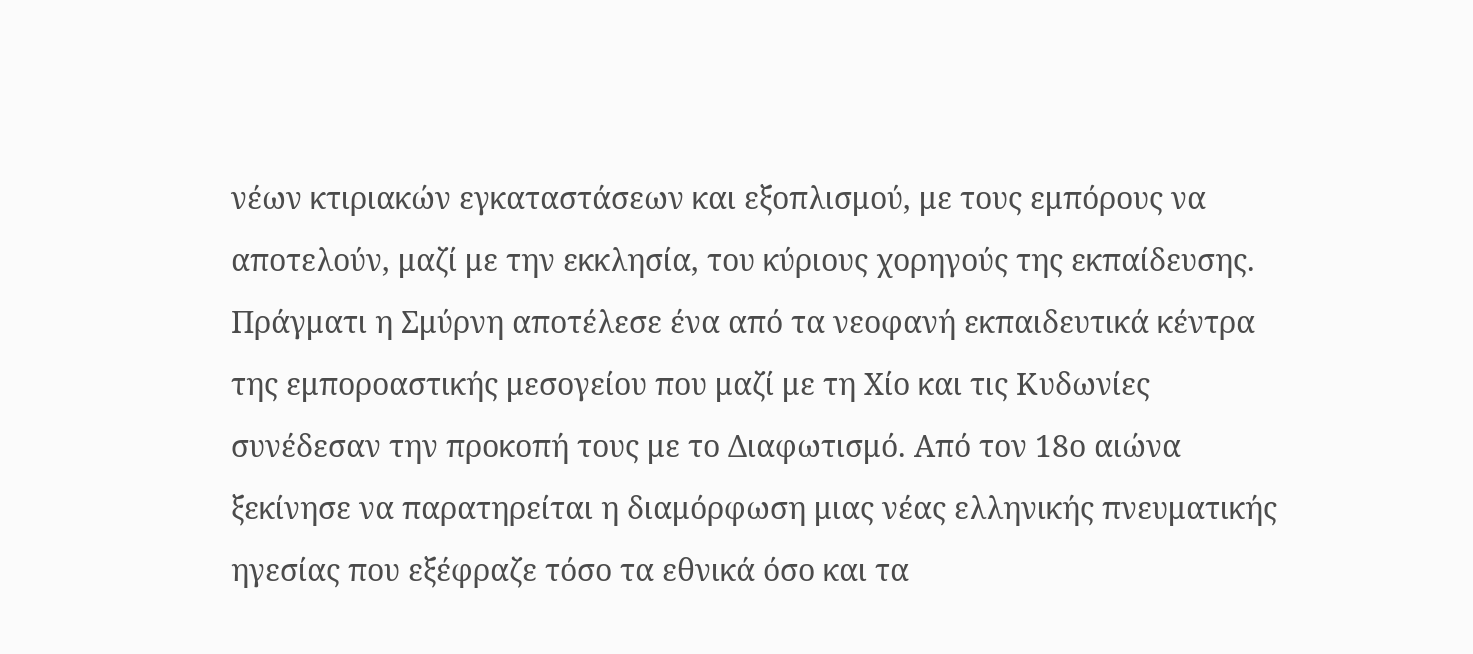νέων κτιριακών εγκαταστάσεων και εξοπλισμού, με τους εμπόρους να αποτελούν, μαζί με την εκκλησία, του κύριους χορηγούς της εκπαίδευσης. Πράγματι η Σμύρνη αποτέλεσε ένα από τα νεοφανή εκπαιδευτικά κέντρα της εμποροαστικής μεσογείου που μαζί με τη Χίο και τις Κυδωνίες συνέδεσαν την προκοπή τους με το Διαφωτισμό. Από τον 18ο αιώνα ξεκίνησε να παρατηρείται η διαμόρφωση μιας νέας ελληνικής πνευματικής ηγεσίας που εξέφραζε τόσο τα εθνικά όσο και τα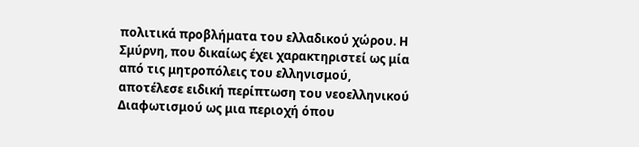πολιτικά προβλήματα του ελλαδικού χώρου. Η Σμύρνη, που δικαίως έχει χαρακτηριστεί ως μία από τις μητροπόλεις του ελληνισμού, αποτέλεσε ειδική περίπτωση του νεοελληνικού Διαφωτισμού ως μια περιοχή όπου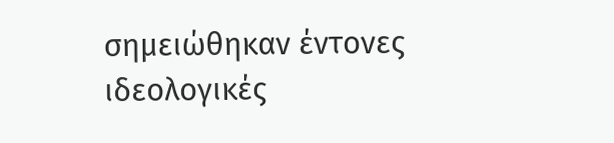σημειώθηκαν έντονες ιδεολογικές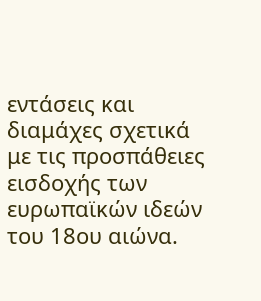εντάσεις και διαμάχες σχετικά με τις προσπάθειες εισδοχής των ευρωπαϊκών ιδεών του 18ου αιώνα.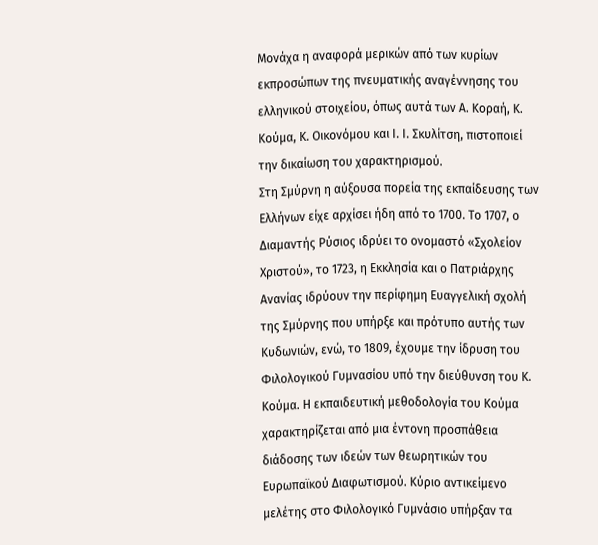Μονάχα η αναφορά μερικών από των κυρίων εκπροσώπων της πνευματικής αναγέννησης του ελληνικού στοιχείου, όπως αυτά των Α. Κοραή, Κ. Κούμα, Κ. Οικονόμου και Ι. Ι. Σκυλίτση, πιστοποιεί την δικαίωση του χαρακτηρισμού.
Στη Σμύρνη η αύξουσα πορεία της εκπαίδευσης των Ελλήνων είχε αρχίσει ήδη από το 1700. Το 1707, ο Διαμαντής Ρύσιος ιδρύει το ονομαστό «Σχολείον Χριστού», το 1723, η Εκκλησία και ο Πατριάρχης Ανανίας ιδρύουν την περίφημη Ευαγγελική σχολή της Σμύρνης που υπήρξε και πρότυπο αυτής των Κυδωνιών, ενώ, το 1809, έχουμε την ίδρυση του Φιλολογικού Γυμνασίου υπό την διεύθυνση του Κ. Κούμα. Η εκπαιδευτική μεθοδολογία του Κούμα χαρακτηρίζεται από μια έντονη προσπάθεια διάδοσης των ιδεών των θεωρητικών του Ευρωπαϊκού Διαφωτισμού. Κύριο αντικείμενο μελέτης στο Φιλολογικό Γυμνάσιο υπήρξαν τα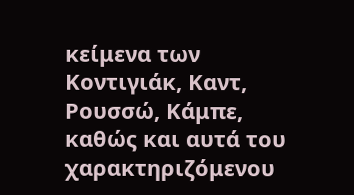κείμενα των Κοντιγιάκ, Καντ, Ρουσσώ, Κάμπε, καθώς και αυτά του χαρακτηριζόμενου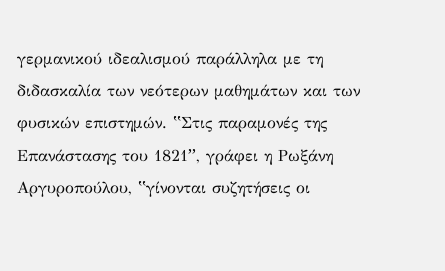γερμανικού ιδεαλισμού παράλληλα με τη διδασκαλία των νεότερων μαθημάτων και των φυσικών επιστημών. ʽʽΣτις παραμονές της Επανάστασης του 1821ʼʼ, γράφει η Ρωξάνη Αργυροπούλου, ʽʽγίνονται συζητήσεις οι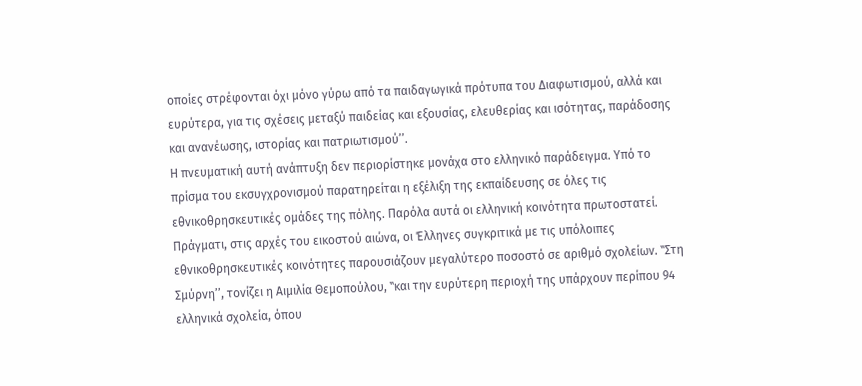οποίες στρέφονται όχι μόνο γύρω από τα παιδαγωγικά πρότυπα του Διαφωτισμού, αλλά και ευρύτερα, για τις σχέσεις μεταξύ παιδείας και εξουσίας, ελευθερίας και ισότητας, παράδοσης και ανανέωσης, ιστορίας και πατριωτισμούʼʼ.
Η πνευματική αυτή ανάπτυξη δεν περιορίστηκε μονάχα στο ελληνικό παράδειγμα. Υπό το πρίσμα του εκσυγχρονισμού παρατηρείται η εξέλιξη της εκπαίδευσης σε όλες τις εθνικοθρησκευτικές ομάδες της πόλης. Παρόλα αυτά οι ελληνική κοινότητα πρωτοστατεί. Πράγματι, στις αρχές του εικοστού αιώνα, οι Έλληνες συγκριτικά με τις υπόλοιπες εθνικοθρησκευτικές κοινότητες παρουσιάζουν μεγαλύτερο ποσοστό σε αριθμό σχολείων. ʽʽΣτη Σμύρνηʼʼ, τονίζει η Αιμιλία Θεμοπούλου, ʽʽκαι την ευρύτερη περιοχή της υπάρχουν περίπου 94 ελληνικά σχολεία, όπου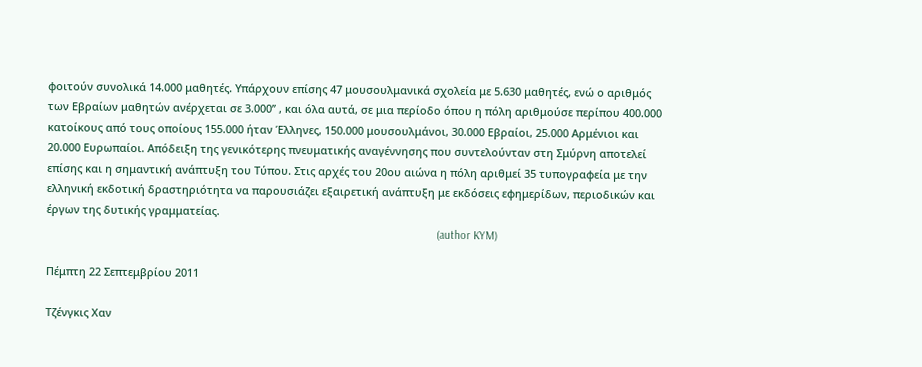φοιτούν συνολικά 14.000 μαθητές. Υπάρχουν επίσης 47 μουσουλμανικά σχολεία με 5.630 μαθητές, ενώ ο αριθμός των Εβραίων μαθητών ανέρχεται σε 3.000ʼʼ , και όλα αυτά, σε μια περίοδο όπου η πόλη αριθμούσε περίπου 400.000 κατοίκους από τους οποίους 155.000 ήταν Έλληνες, 150.000 μουσουλμάνοι, 30.000 Εβραίοι, 25.000 Αρμένιοι και 20.000 Ευρωπαίοι. Απόδειξη της γενικότερης πνευματικής αναγέννησης που συντελούνταν στη Σμύρνη αποτελεί επίσης και η σημαντική ανάπτυξη του Τύπου. Στις αρχές του 20ου αιώνα η πόλη αριθμεί 35 τυπογραφεία με την ελληνική εκδοτική δραστηριότητα να παρουσιάζει εξαιρετική ανάπτυξη με εκδόσεις εφημερίδων, περιοδικών και έργων της δυτικής γραμματείας.
                                                                                                                                  (author KYM)

Πέμπτη 22 Σεπτεμβρίου 2011

Τζένγκις Χαν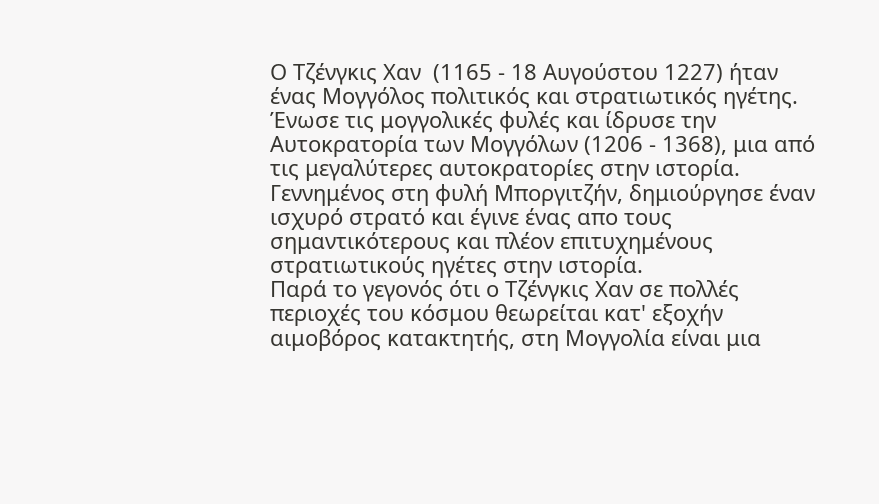Ο Τζένγκις Χαν  (1165 - 18 Αυγούστου 1227) ήταν ένας Μογγόλος πολιτικός και στρατιωτικός ηγέτης. Ένωσε τις μογγολικές φυλές και ίδρυσε την Αυτοκρατορία των Μογγόλων (1206 - 1368), μια από τις μεγαλύτερες αυτοκρατορίες στην ιστορία. Γεννημένος στη φυλή Μποργιτζήν, δημιούργησε έναν ισχυρό στρατό και έγινε ένας απο τους σημαντικότερους και πλέον επιτυχημένους στρατιωτικούς ηγέτες στην ιστορία.
Παρά το γεγονός ότι ο Τζένγκις Χαν σε πολλές περιοχές του κόσμου θεωρείται κατ' εξοχήν αιμοβόρος κατακτητής, στη Μογγολία είναι μια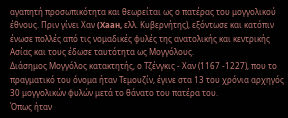αγαπητή προσωπικότητα και θεωρείται ως ο πατέρας του μογγολικού έθνους. Πριν γίνει Χαν (Хаан, ελλ. Κυβερνήτης), εξόντωσε και κατόπιν ένωσε πολλές από τις νομαδικές φυλές της ανατολικής και κεντρικής Ασίας και τους έδωσε ταυτότητα ως Μογγόλους.
Διάσημος Μογγόλος κατακτητής, ο Τζένγκις - Χαν (1167 -1227), που το πραγματικό του όνομα ήταν Τεμουζίν, έγινε στα 13 του χρόνια αρχηγός 30 μογγολικών φυλών μετά το θάνατο του πατέρα του.
Όπως ήταν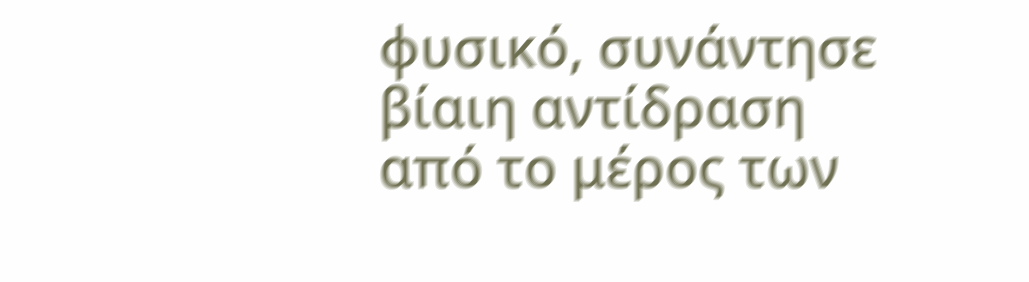φυσικό, συνάντησε βίαιη αντίδραση από το μέρος των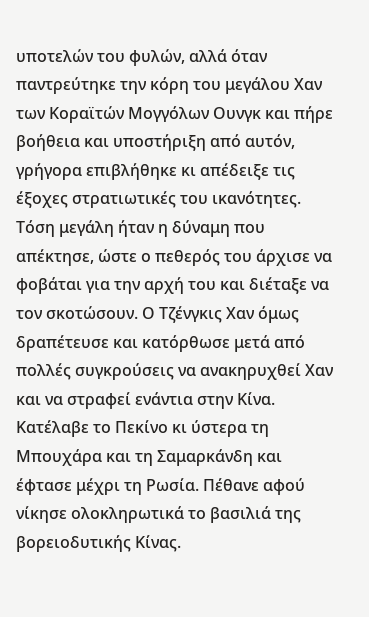υποτελών του φυλών, αλλά όταν παντρεύτηκε την κόρη του μεγάλου Χαν των Κοραϊτών Μογγόλων Ουνγκ και πήρε βοήθεια και υποστήριξη από αυτόν, γρήγορα επιβλήθηκε κι απέδειξε τις έξοχες στρατιωτικές του ικανότητες. Τόση μεγάλη ήταν η δύναμη που απέκτησε, ώστε ο πεθερός του άρχισε να φοβάται για την αρχή του και διέταξε να τον σκοτώσουν. Ο Τζένγκις Χαν όμως δραπέτευσε και κατόρθωσε μετά από πολλές συγκρούσεις να ανακηρυχθεί Χαν και να στραφεί ενάντια στην Κίνα. Κατέλαβε το Πεκίνο κι ύστερα τη Μπουχάρα και τη Σαμαρκάνδη και έφτασε μέχρι τη Ρωσία. Πέθανε αφού νίκησε ολοκληρωτικά το βασιλιά της βορειοδυτικής Κίνας.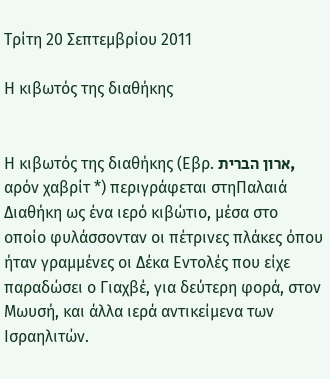Τρίτη 20 Σεπτεμβρίου 2011

Η κιβωτός της διαθήκης


Η κιβωτός της διαθήκης (Εβρ. ארון הברית, αρόν χαβρίτ *) περιγράφεται στηΠαλαιά Διαθήκη ως ένα ιερό κιβώτιο, μέσα στο οποίο φυλάσσονταν οι πέτρινες πλάκες όπου ήταν γραμμένες οι Δέκα Εντολές που είχε παραδώσει ο Γιαχβέ, για δεύτερη φορά, στον Μωυσή, και άλλα ιερά αντικείμενα των Ισραηλιτών.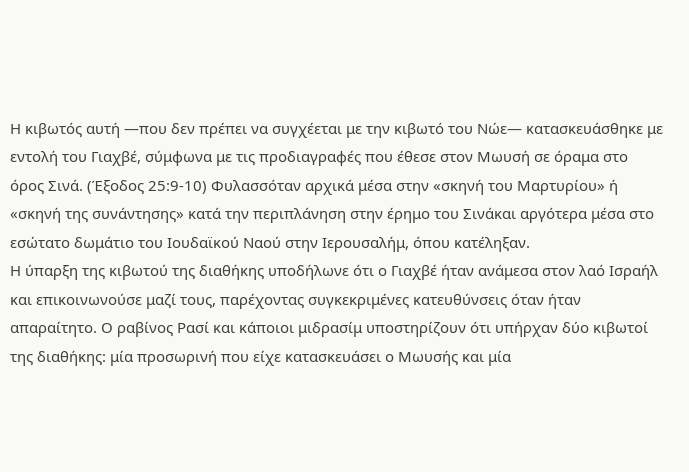Η κιβωτός αυτή —που δεν πρέπει να συγχέεται με την κιβωτό του Νώε— κατασκευάσθηκε με εντολή του Γιαχβέ, σύμφωνα με τις προδιαγραφές που έθεσε στον Μωυσή σε όραμα στο όρος Σινά. (Έξοδος 25:9-10) Φυλασσόταν αρχικά μέσα στην «σκηνή του Μαρτυρίου» ή «σκηνή της συνάντησης» κατά την περιπλάνηση στην έρημο του Σινάκαι αργότερα μέσα στο εσώτατο δωμάτιο του Ιουδαϊκού Ναού στην Ιερουσαλήμ, όπου κατέληξαν.
Η ύπαρξη της κιβωτού της διαθήκης υποδήλωνε ότι ο Γιαχβέ ήταν ανάμεσα στον λαό Ισραήλ και επικοινωνούσε μαζί τους, παρέχοντας συγκεκριμένες κατευθύνσεις όταν ήταν απαραίτητο. Ο ραβίνος Ρασί και κάποιοι μιδρασίμ υποστηρίζουν ότι υπήρχαν δύο κιβωτοί της διαθήκης: μία προσωρινή που είχε κατασκευάσει ο Μωυσής και μία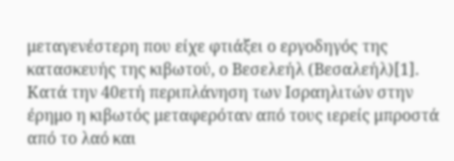μεταγενέστερη που είχε φτιάξει ο εργοδηγός της κατασκευής της κιβωτού, ο Βεσελεήλ (Βεσαλεήλ)[1].
Κατά την 40ετή περιπλάνηση των Ισραηλιτών στην έρημο η κιβωτός μεταφερόταν από τους ιερείς μπροστά από το λαό και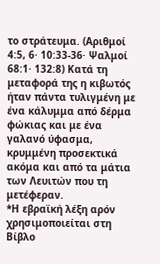το στράτευμα. (Αριθμοί 4:5, 6· 10:33-36· Ψαλμοί 68:1· 132:8) Κατά τη μεταφορά της η κιβωτός ήταν πάντα τυλιγμένη με ένα κάλυμμα από δέρμα φώκιας και με ένα γαλανό ύφασμα, κρυμμένη προσεκτικά ακόμα και από τα μάτια των Λευιτών που τη μετέφεραν.
*Η εβραϊκή λέξη αρόν χρησιμοποιείται στη Βίβλο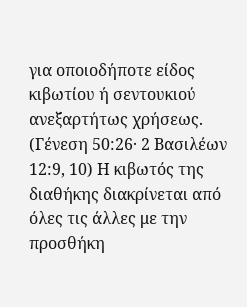για οποιοδήποτε είδος κιβωτίου ή σεντουκιού ανεξαρτήτως χρήσεως. (Γένεση 50:26· 2 Βασιλέων 12:9, 10) Η κιβωτός της διαθήκης διακρίνεται από όλες τις άλλες με την προσθήκη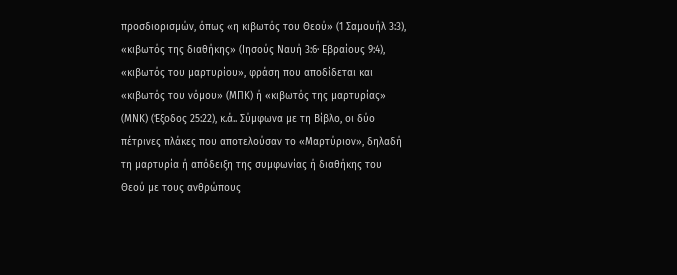προσδιορισμών, όπως «η κιβωτός του Θεού» (1 Σαμουήλ 3:3), «κιβωτός της διαθήκης» (Ιησούς Ναυή 3:6· Εβραίους 9:4), «κιβωτός του μαρτυρίου», φράση που αποδίδεται και «κιβωτός του νόμου» (ΜΠΚ) ή «κιβωτός της μαρτυρίας» (ΜΝΚ) (Έξοδος 25:22), κ.ά.. Σύμφωνα με τη Βίβλο, οι δύο πέτρινες πλάκες που αποτελούσαν το «Μαρτύριον», δηλαδή τη μαρτυρία ή απόδειξη της συμφωνίας ή διαθήκης του Θεού με τους ανθρώπους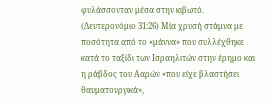φυλάσσονταν μέσα στην κιβωτό. (Δευτερονόμιο 31:26) Μία χρυσή στάμνα με ποσότητα από το «μάννα» που συλλέχθηκε κατά το ταξίδι των Ισραηλιτών στην έρημο και η ράβδος του Ααρών «που είχε βλαστήσει θαυματουργικά»,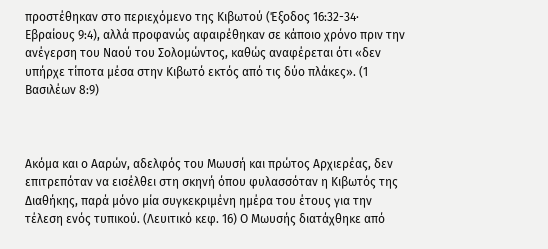προστέθηκαν στο περιεχόμενο της Κιβωτού (Έξοδος 16:32-34· Εβραίους 9:4), αλλά προφανώς αφαιρέθηκαν σε κάποιο χρόνο πριν την ανέγερση του Ναού του Σολομώντος, καθώς αναφέρεται ότι «δεν υπήρχε τίποτα μέσα στην Κιβωτό εκτός από τις δύο πλάκες». (1 Βασιλέων 8:9)



Ακόμα και ο Ααρών, αδελφός του Μωυσή και πρώτος Αρχιερέας, δεν επιτρεπόταν να εισέλθει στη σκηνή όπου φυλασσόταν η Κιβωτός της Διαθήκης, παρά μόνο μία συγκεκριμένη ημέρα του έτους για την τέλεση ενός τυπικού. (Λευιτικό κεφ. 16) Ο Μωυσής διατάχθηκε από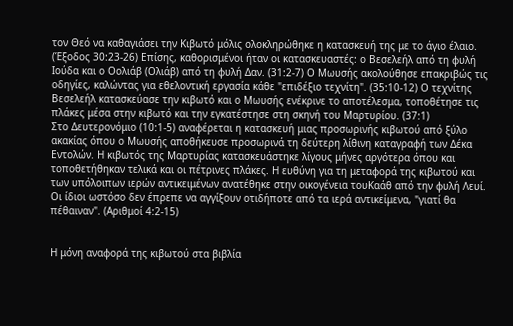τον Θεό να καθαγιάσει την Κιβωτό μόλις ολοκληρώθηκε η κατασκευή της με το άγιο έλαιο. (Έξοδος 30:23-26) Επίσης, καθορισμένοι ήταν οι κατασκευαστές: ο Βεσελεήλ από τη φυλή Ιούδα και ο Οολιάβ (Ολιάβ) από τη φυλή Δαν. (31:2-7) Ο Μωυσής ακολούθησε επακριβώς τις οδηγίες, καλώντας για εθελοντική εργασία κάθε "επιδέξιο τεχνίτη". (35:10-12) Ο τεχνίτης Βεσελεήλ κατασκεύασε την κιβωτό και ο Μωυσής ενέκρινε το αποτέλεσμα, τοποθέτησε τις πλάκες μέσα στην κιβωτό και την εγκατέστησε στη σκηνή του Μαρτυρίου. (37:1)
Στο Δευτερονόμιο (10:1-5) αναφέρεται η κατασκευή μιας προσωρινής κιβωτού από ξύλο ακακίας όπου ο Μωυσής αποθήκευσε προσωρινά τη δεύτερη λίθινη καταγραφή των Δέκα Εντολών. Η κιβωτός της Μαρτυρίας κατασκευάστηκε λίγους μήνες αργότερα όπου και τοποθετήθηκαν τελικά και οι πέτρινες πλάκες. Η ευθύνη για τη μεταφορά της κιβωτού και των υπόλοιπων ιερών αντικειμένων ανατέθηκε στην οικογένεια τουΚαάθ από την φυλή Λευί. Οι ίδιοι ωστόσο δεν έπρεπε να αγγίξουν οτιδήποτε από τα ιερά αντικείμενα, "γιατί θα πέθαιναν". (Αριθμοί 4:2-15)


Η μόνη αναφορά της κιβωτού στα βιβλία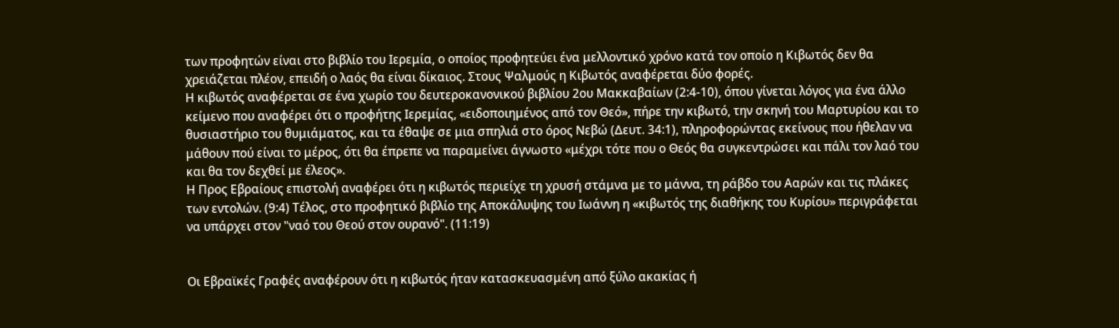των προφητών είναι στο βιβλίο του Ιερεμία, ο οποίος προφητεύει ένα μελλοντικό χρόνο κατά τον οποίο η Κιβωτός δεν θα χρειάζεται πλέον, επειδή ο λαός θα είναι δίκαιος. Στους Ψαλμούς η Κιβωτός αναφέρεται δύο φορές.
Η κιβωτός αναφέρεται σε ένα χωρίο του δευτεροκανονικού βιβλίου 2ου Μακκαβαίων (2:4-10), όπου γίνεται λόγος για ένα άλλο κείμενο που αναφέρει ότι ο προφήτης Ιερεμίας, «ειδοποιημένος από τον Θεό», πήρε την κιβωτό, την σκηνή του Μαρτυρίου και το θυσιαστήριο του θυμιάματος, και τα έθαψε σε μια σπηλιά στο όρος Νεβώ (Δευτ. 34:1), πληροφορώντας εκείνους που ήθελαν να μάθουν πού είναι το μέρος, ότι θα έπρεπε να παραμείνει άγνωστο «μέχρι τότε που ο Θεός θα συγκεντρώσει και πάλι τον λαό του και θα τον δεχθεί με έλεος».
Η Προς Εβραίους επιστολή αναφέρει ότι η κιβωτός περιείχε τη χρυσή στάμνα με το μάννα, τη ράβδο του Ααρών και τις πλάκες των εντολών. (9:4) Τέλος, στο προφητικό βιβλίο της Αποκάλυψης του Ιωάννη η «κιβωτός της διαθήκης του Κυρίου» περιγράφεται να υπάρχει στον "ναό του Θεού στον ουρανό". (11:19)


Οι Εβραϊκές Γραφές αναφέρουν ότι η κιβωτός ήταν κατασκευασμένη από ξύλο ακακίας ή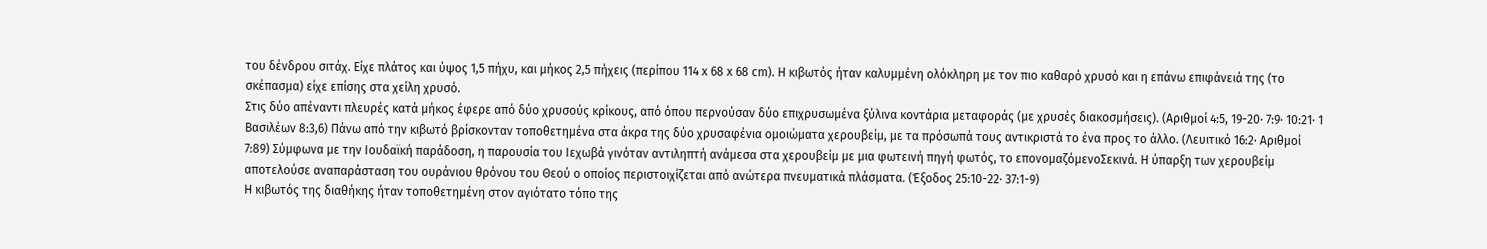του δένδρου σιτάχ. Είχε πλάτος και ύψος 1,5 πήχυ, και μήκος 2,5 πήχεις (περίπου 114 x 68 x 68 cm). Η κιβωτός ήταν καλυμμένη ολόκληρη με τον πιο καθαρό χρυσό και η επάνω επιφάνειά της (το σκέπασμα) είχε επίσης στα χείλη χρυσό.
Στις δύο απέναντι πλευρές κατά μήκος έφερε από δύο χρυσούς κρίκους, από όπου περνούσαν δύο επιχρυσωμένα ξύλινα κοντάρια μεταφοράς (με χρυσές διακοσμήσεις). (Αριθμοί 4:5, 19-20· 7:9· 10:21· 1 Βασιλέων 8:3,6) Πάνω από την κιβωτό βρίσκονταν τοποθετημένα στα άκρα της δύο χρυσαφένια ομοιώματα χερουβείμ, με τα πρόσωπά τους αντικριστά το ένα προς το άλλο. (Λευιτικό 16:2· Αριθμοί 7:89) Σύμφωνα με την Ιουδαϊκή παράδοση, η παρουσία του Ιεχωβά γινόταν αντιληπτή ανάμεσα στα χερουβείμ με μια φωτεινή πηγή φωτός, το επονομαζόμενοΣεκινά. Η ύπαρξη των χερουβείμ αποτελούσε αναπαράσταση του ουράνιου θρόνου του Θεού ο οποίος περιστοιχίζεται από ανώτερα πνευματικά πλάσματα. (Έξοδος 25:10-22· 37:1-9)
Η κιβωτός της διαθήκης ήταν τοποθετημένη στον αγιότατο τόπο της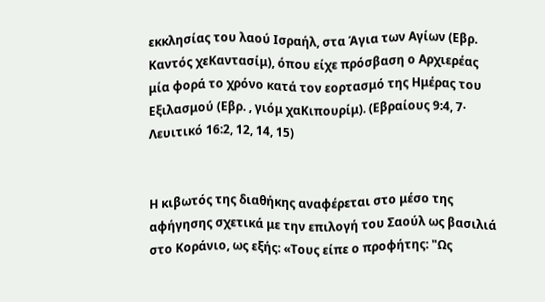εκκλησίας του λαού Ισραήλ, στα Άγια των Αγίων (Εβρ. Καντός χεΚαντασίμ), όπου είχε πρόσβαση ο Αρχιερέας μία φορά το χρόνο κατά τον εορτασμό της Ημέρας του Εξιλασμού (Εβρ. , γιόμ χαΚιπουρίμ). (Εβραίους 9:4, 7· Λευιτικό 16:2, 12, 14, 15)


Η κιβωτός της διαθήκης αναφέρεται στο μέσο της αφήγησης σχετικά με την επιλογή του Σαούλ ως βασιλιά στο Κοράνιο, ως εξής: «Τους είπε ο προφήτης: "Ως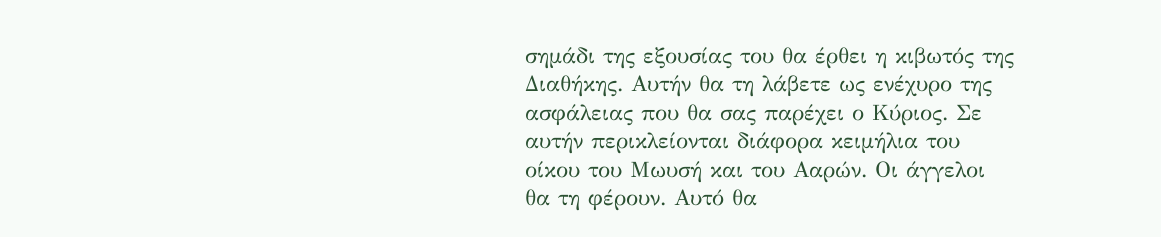σημάδι της εξουσίας του θα έρθει η κιβωτός της Διαθήκης. Αυτήν θα τη λάβετε ως ενέχυρο της ασφάλειας που θα σας παρέχει ο Κύριος. Σε αυτήν περικλείονται διάφορα κειμήλια του οίκου του Μωυσή και του Ααρών. Οι άγγελοι θα τη φέρουν. Αυτό θα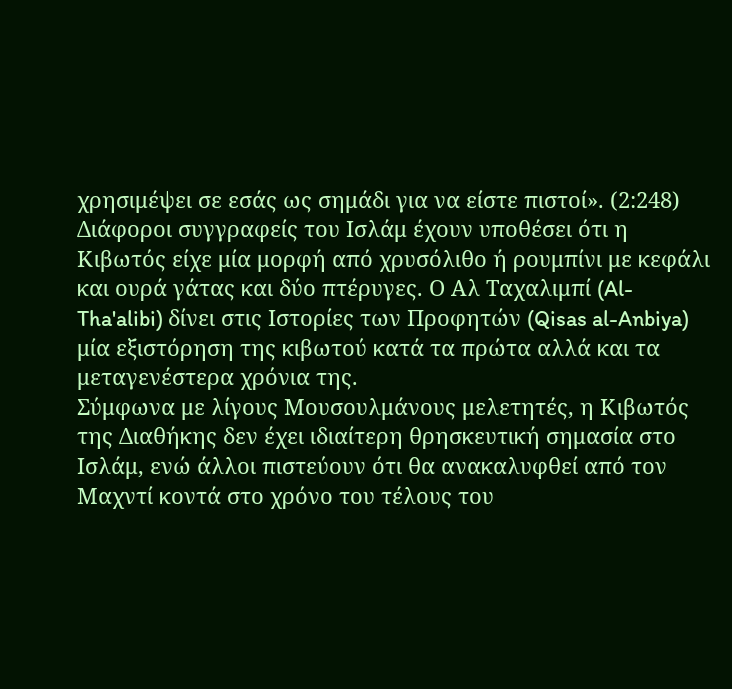χρησιμέψει σε εσάς ως σημάδι για να είστε πιστοί». (2:248)
Διάφοροι συγγραφείς του Ισλάμ έχουν υποθέσει ότι η Κιβωτός είχε μία μορφή από χρυσόλιθο ή ρουμπίνι με κεφάλι και ουρά γάτας και δύο πτέρυγες. Ο Αλ Ταχαλιμπί (Al-Tha'alibi) δίνει στις Ιστορίες των Προφητών (Qisas al-Anbiya) μία εξιστόρηση της κιβωτού κατά τα πρώτα αλλά και τα μεταγενέστερα χρόνια της.
Σύμφωνα με λίγους Μουσουλμάνους μελετητές, η Κιβωτός της Διαθήκης δεν έχει ιδιαίτερη θρησκευτική σημασία στο Ισλάμ, ενώ άλλοι πιστεύουν ότι θα ανακαλυφθεί από τον Μαχντί κοντά στο χρόνο του τέλους του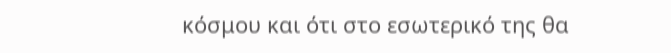κόσμου και ότι στο εσωτερικό της θα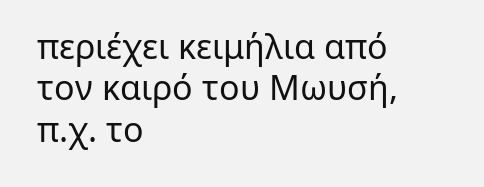περιέχει κειμήλια από τον καιρό του Μωυσή, π.χ. το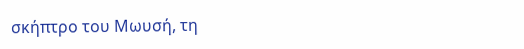σκήπτρο του Μωυσή, τη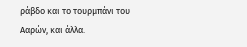ράβδο και το τουρμπάνι του Ααρών, και άλλα.